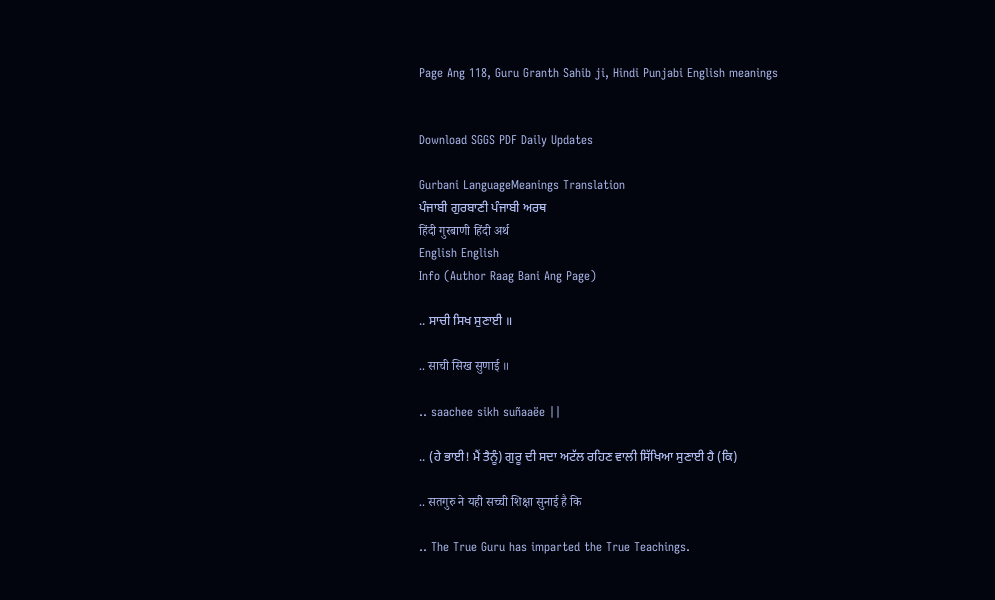Page Ang 118, Guru Granth Sahib ji, Hindi Punjabi English meanings


Download SGGS PDF Daily Updates

Gurbani LanguageMeanings Translation
ਪੰਜਾਬੀ ਗੁਰਬਾਣੀ ਪੰਜਾਬੀ ਅਰਥ
हिंदी गुरबाणी हिंदी अर्थ
English English
Info (Author Raag Bani Ang Page)

.. ਸਾਚੀ ਸਿਖ ਸੁਣਾਈ ॥

.. साची सिख सुणाई ॥

.. saachee sikh suñaaëe ||

.. (ਹੇ ਭਾਈ! ਮੈਂ ਤੈਨੂੰ) ਗੁਰੂ ਦੀ ਸਦਾ ਅਟੱਲ ਰਹਿਣ ਵਾਲੀ ਸਿੱਖਿਆ ਸੁਣਾਈ ਹੈ (ਕਿ)

.. सतगुरु ने यही सच्ची शिक्षा सुनाई है कि

.. The True Guru has imparted the True Teachings.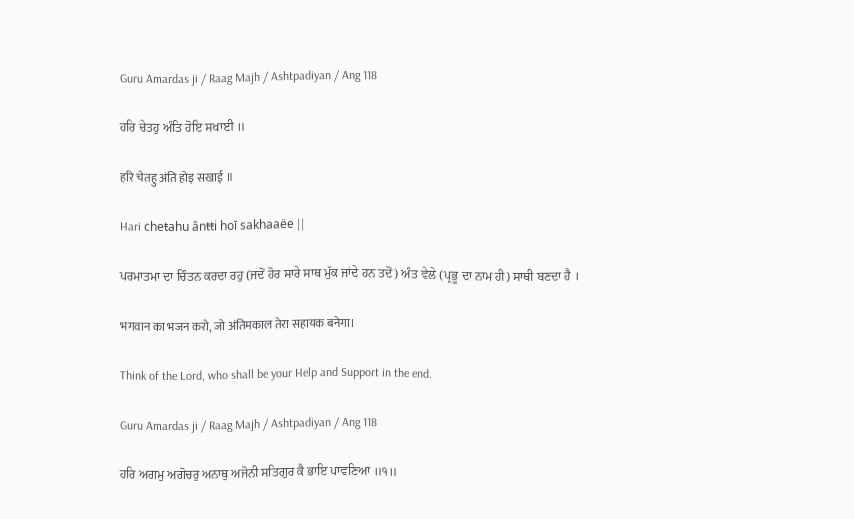Guru Amardas ji / Raag Majh / Ashtpadiyan / Ang 118

ਹਰਿ ਚੇਤਹੁ ਅੰਤਿ ਹੋਇ ਸਖਾਈ ॥

हरि चेतहु अंति होइ सखाई ॥

Hari cheŧahu ânŧŧi hoī sakhaaëe ||

ਪਰਮਾਤਮਾ ਦਾ ਚਿੰਤਨ ਕਰਦਾ ਰਹੁ (ਜਦੋਂ ਹੋਰ ਸਾਰੇ ਸਾਥ ਮੁੱਕ ਜਾਂਦੇ ਹਨ ਤਦੋਂ) ਅੰਤ ਵੇਲੇ (ਪ੍ਰਭੂ ਦਾ ਨਾਮ ਹੀ) ਸਾਥੀ ਬਣਦਾ ਹੈ ।

भगवान का भजन करो, जो अंतिमकाल तेरा सहायक बनेगा।

Think of the Lord, who shall be your Help and Support in the end.

Guru Amardas ji / Raag Majh / Ashtpadiyan / Ang 118

ਹਰਿ ਅਗਮੁ ਅਗੋਚਰੁ ਅਨਾਥੁ ਅਜੋਨੀ ਸਤਿਗੁਰ ਕੈ ਭਾਇ ਪਾਵਣਿਆ ॥੧॥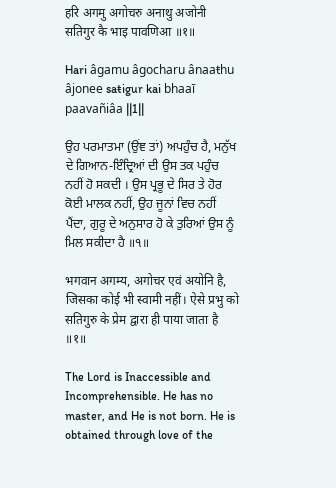हरि अगमु अगोचरु अनाथु अजोनी सतिगुर कै भाइ पावणिआ ॥१॥

Hari âgamu âgocharu ânaaŧhu âjonee saŧigur kai bhaaī paavañiâa ||1||

ਉਹ ਪਰਮਾਤਮਾ (ਉਂਞ ਤਾਂ) ਅਪਹੁੰਚ ਹੈ, ਮਨੁੱਖ ਦੇ ਗਿਆਨ-ਇੰਦ੍ਰਿਆਂ ਦੀ ਉਸ ਤਕ ਪਹੁੰਚ ਨਹੀਂ ਹੋ ਸਕਦੀ । ਉਸ ਪ੍ਰਭੂ ਦੇ ਸਿਰ ਤੇ ਹੋਰ ਕੋਈ ਮਾਲਕ ਨਹੀਂ, ਉਹ ਜੂਨਾਂ ਵਿਚ ਨਹੀਂ ਪੈਂਦਾ, ਗੁਰੂ ਦੇ ਅਨੁਸਾਰ ਹੋ ਕੇ ਤੁਰਿਆਂ ਉਸ ਨੂੰ ਮਿਲ ਸਕੀਦਾ ਹੈ ॥੧॥

भगवान अगम्य, अगोचर एवं अयोनि है, जिसका कोई भी स्वामी नहीं। ऐसे प्रभु को सतिगुरु के प्रेम द्वारा ही पाया जाता है ॥१॥

The Lord is Inaccessible and Incomprehensible. He has no master, and He is not born. He is obtained through love of the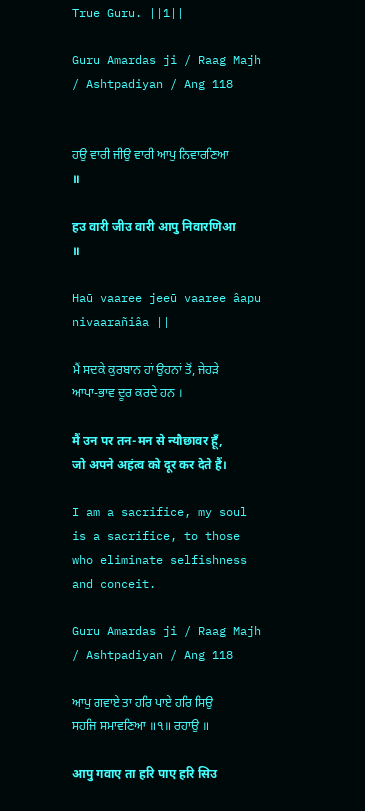True Guru. ||1||

Guru Amardas ji / Raag Majh / Ashtpadiyan / Ang 118


ਹਉ ਵਾਰੀ ਜੀਉ ਵਾਰੀ ਆਪੁ ਨਿਵਾਰਣਿਆ ॥

हउ वारी जीउ वारी आपु निवारणिआ ॥

Haū vaaree jeeū vaaree âapu nivaarañiâa ||

ਮੈਂ ਸਦਕੇ ਕੁਰਬਾਨ ਹਾਂ ਉਹਨਾਂ ਤੋਂ, ਜੇਹੜੇ ਆਪਾ-ਭਾਵ ਦੂਰ ਕਰਦੇ ਹਨ ।

मैं उन पर तन-मन से न्यौछावर हूँ, जो अपने अहंत्व को दूर कर देते हैं।

I am a sacrifice, my soul is a sacrifice, to those who eliminate selfishness and conceit.

Guru Amardas ji / Raag Majh / Ashtpadiyan / Ang 118

ਆਪੁ ਗਵਾਏ ਤਾ ਹਰਿ ਪਾਏ ਹਰਿ ਸਿਉ ਸਹਜਿ ਸਮਾਵਣਿਆ ॥੧॥ ਰਹਾਉ ॥

आपु गवाए ता हरि पाए हरि सिउ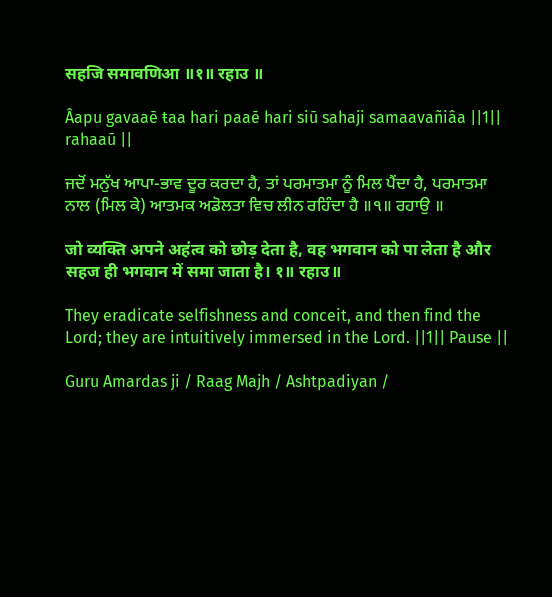सहजि समावणिआ ॥१॥ रहाउ ॥

Âapu gavaaē ŧaa hari paaē hari siū sahaji samaavañiâa ||1|| rahaaū ||

ਜਦੋਂ ਮਨੁੱਖ ਆਪਾ-ਭਾਵ ਦੂਰ ਕਰਦਾ ਹੈ, ਤਾਂ ਪਰਮਾਤਮਾ ਨੂੰ ਮਿਲ ਪੈਂਦਾ ਹੈ, ਪਰਮਾਤਮਾ ਨਾਲ (ਮਿਲ ਕੇ) ਆਤਮਕ ਅਡੋਲਤਾ ਵਿਚ ਲੀਨ ਰਹਿੰਦਾ ਹੈ ॥੧॥ ਰਹਾਉ ॥

जो व्यक्ति अपने अहंत्व को छोड़ देता है, वह भगवान को पा लेता है और सहज ही भगवान में समा जाता है। १॥ रहाउ॥

They eradicate selfishness and conceit, and then find the Lord; they are intuitively immersed in the Lord. ||1|| Pause ||

Guru Amardas ji / Raag Majh / Ashtpadiyan /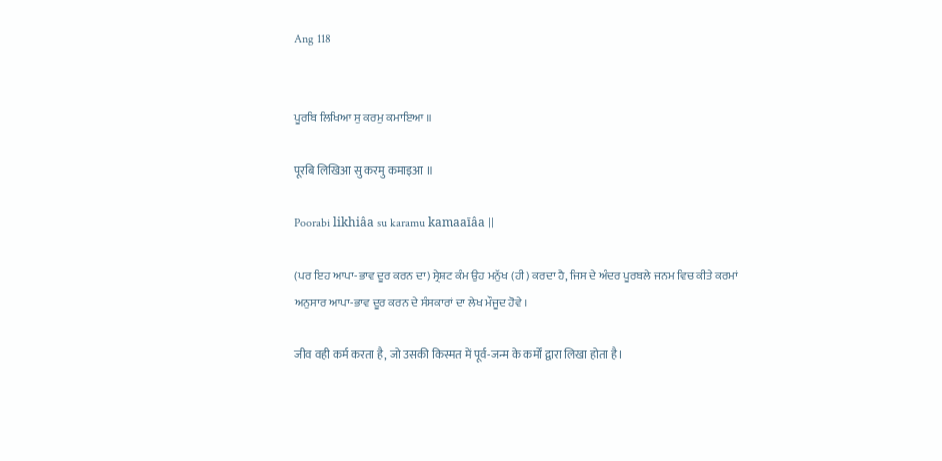Ang 118


ਪੂਰਬਿ ਲਿਖਿਆ ਸੁ ਕਰਮੁ ਕਮਾਇਆ ॥

पूरबि लिखिआ सु करमु कमाइआ ॥

Poorabi likhiâa su karamu kamaaīâa ||

(ਪਰ ਇਹ ਆਪਾ-ਭਾਵ ਦੂਰ ਕਰਨ ਦਾ) ਸ੍ਰੇਸ਼ਟ ਕੰਮ ਉਹ ਮਨੁੱਖ (ਹੀ) ਕਰਦਾ ਹੈ, ਜਿਸ ਦੇ ਅੰਦਰ ਪੂਰਬਲੇ ਜਨਮ ਵਿਚ ਕੀਤੇ ਕਰਮਾਂ ਅਨੁਸਾਰ ਆਪਾ-ਭਾਵ ਦੂਰ ਕਰਨ ਦੇ ਸੰਸਕਾਰਾਂ ਦਾ ਲੇਖ ਮੌਜੂਦ ਹੋਵੇ ।

जीव वही कर्म करता है, जो उसकी किस्मत में पूर्व-जन्म के कर्मों द्वारा लिखा होता है।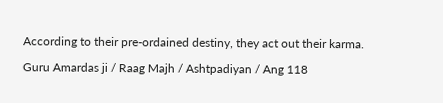According to their pre-ordained destiny, they act out their karma.

Guru Amardas ji / Raag Majh / Ashtpadiyan / Ang 118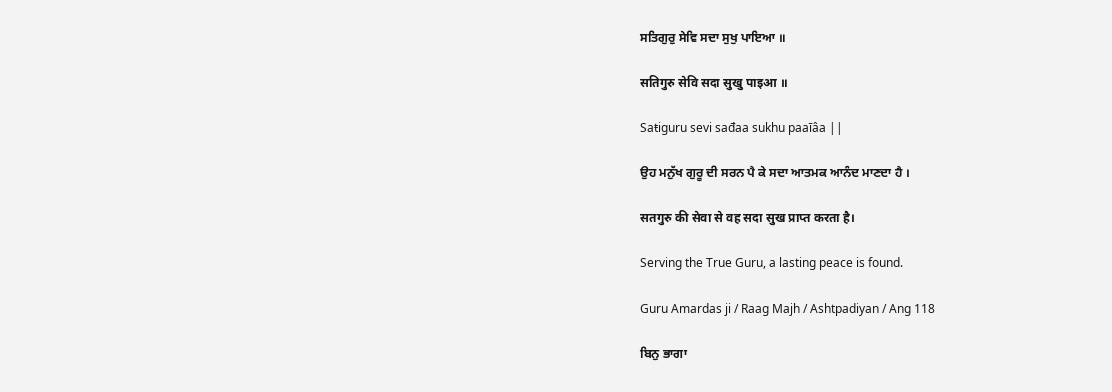ਸਤਿਗੁਰੁ ਸੇਵਿ ਸਦਾ ਸੁਖੁ ਪਾਇਆ ॥

सतिगुरु सेवि सदा सुखु पाइआ ॥

Saŧiguru sevi sađaa sukhu paaīâa ||

ਉਹ ਮਨੁੱਖ ਗੁਰੂ ਦੀ ਸਰਨ ਪੈ ਕੇ ਸਦਾ ਆਤਮਕ ਆਨੰਦ ਮਾਣਦਾ ਹੈ ।

सतगुरु की सेवा से वह सदा सुख प्राप्त करता है।

Serving the True Guru, a lasting peace is found.

Guru Amardas ji / Raag Majh / Ashtpadiyan / Ang 118

ਬਿਨੁ ਭਾਗਾ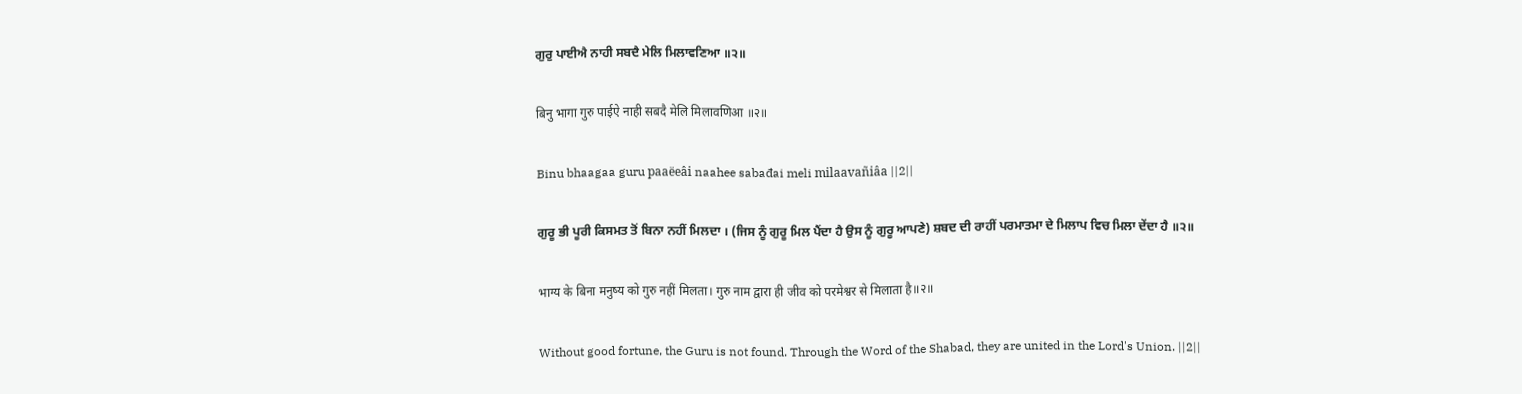ਗੁਰੁ ਪਾਈਐ ਨਾਹੀ ਸਬਦੈ ਮੇਲਿ ਮਿਲਾਵਣਿਆ ॥੨॥

बिनु भागा गुरु पाईऐ नाही सबदै मेलि मिलावणिआ ॥२॥

Binu bhaagaa guru paaëeâi naahee sabađai meli milaavañiâa ||2||

ਗੁਰੂ ਭੀ ਪੂਰੀ ਕਿਸਮਤ ਤੋਂ ਬਿਨਾ ਨਹੀਂ ਮਿਲਦਾ । (ਜਿਸ ਨੂੰ ਗੁਰੂ ਮਿਲ ਪੈਂਦਾ ਹੈ ਉਸ ਨੂੰ ਗੁਰੂ ਆਪਣੇ) ਸ਼ਬਦ ਦੀ ਰਾਹੀਂ ਪਰਮਾਤਮਾ ਦੇ ਮਿਲਾਪ ਵਿਚ ਮਿਲਾ ਦੇਂਦਾ ਹੈ ॥੨॥

भाग्य के बिना मनुष्य को गुरु नहीं मिलता। गुरु नाम द्वारा ही जीव को परमेश्वर से मिलाता है॥२॥

Without good fortune, the Guru is not found. Through the Word of the Shabad, they are united in the Lord's Union. ||2||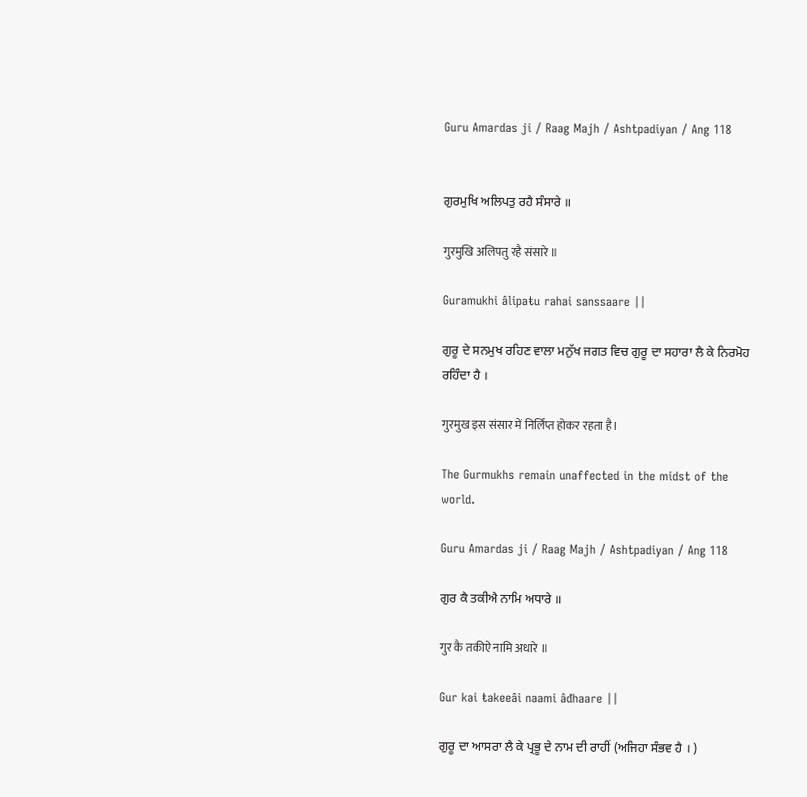Guru Amardas ji / Raag Majh / Ashtpadiyan / Ang 118


ਗੁਰਮੁਖਿ ਅਲਿਪਤੁ ਰਹੈ ਸੰਸਾਰੇ ॥

गुरमुखि अलिपतु रहै संसारे ॥

Guramukhi âlipaŧu rahai sanssaare ||

ਗੁਰੂ ਦੇ ਸਨਮੁਖ ਰਹਿਣ ਵਾਲਾ ਮਨੁੱਖ ਜਗਤ ਵਿਚ ਗੁਰੂ ਦਾ ਸਹਾਰਾ ਲੈ ਕੇ ਨਿਰਮੋਹ ਰਹਿੰਦਾ ਹੈ ।

गुरमुख इस संसार में निर्लिप्त होकर रहता है।

The Gurmukhs remain unaffected in the midst of the world.

Guru Amardas ji / Raag Majh / Ashtpadiyan / Ang 118

ਗੁਰ ਕੈ ਤਕੀਐ ਨਾਮਿ ਅਧਾਰੇ ॥

गुर कै तकीऐ नामि अधारे ॥

Gur kai ŧakeeâi naami âđhaare ||

ਗੁਰੂ ਦਾ ਆਸਰਾ ਲੈ ਕੇ ਪ੍ਰਭੂ ਦੇ ਨਾਮ ਦੀ ਰਾਹੀਂ (ਅਜਿਹਾ ਸੰਭਵ ਹੈ । )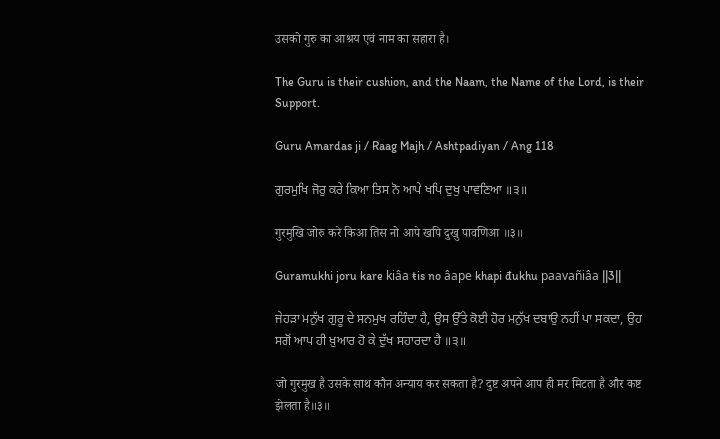उसको गुरु का आश्रय एवं नाम का सहारा है।

The Guru is their cushion, and the Naam, the Name of the Lord, is their Support.

Guru Amardas ji / Raag Majh / Ashtpadiyan / Ang 118

ਗੁਰਮੁਖਿ ਜੋਰੁ ਕਰੇ ਕਿਆ ਤਿਸ ਨੋ ਆਪੇ ਖਪਿ ਦੁਖੁ ਪਾਵਣਿਆ ॥੩॥

गुरमुखि जोरु करे किआ तिस नो आपे खपि दुखु पावणिआ ॥३॥

Guramukhi joru kare kiâa ŧis no âape khapi đukhu paavañiâa ||3||

ਜੇਹੜਾ ਮਨੁੱਖ ਗੁਰੂ ਦੇ ਸਨਮੁਖ ਰਹਿੰਦਾ ਹੈ, ਉਸ ਉੱਤੇ ਕੋਈ ਹੋਰ ਮਨੁੱਖ ਦਬਾਉ ਨਹੀਂ ਪਾ ਸਕਦਾ, ਉਹ ਸਗੋਂ ਆਪ ਹੀ ਖ਼ੁਆਰ ਹੋ ਕੇ ਦੁੱਖ ਸਹਾਰਦਾ ਹੈ ॥੩॥

जो गुरमुख है उसके साथ कौन अन्याय कर सकता है? दुष्ट अपने आप ही मर मिटता है और कष्ट झेलता है॥३॥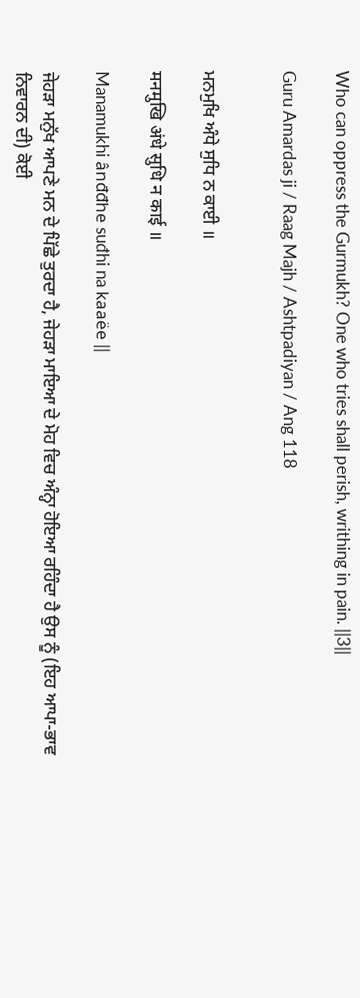Who can oppress the Gurmukh? One who tries shall perish, writhing in pain. ||3||

Guru Amardas ji / Raag Majh / Ashtpadiyan / Ang 118


ਮਨਮੁਖਿ ਅੰਧੇ ਸੁਧਿ ਨ ਕਾਈ ॥

मनमुखि अंधे सुधि न काई ॥

Manamukhi ânđđhe suđhi na kaaëe ||

ਜੇਹੜਾ ਮਨੁੱਖ ਆਪਣੇ ਮਨ ਦੇ ਪਿੱਛੇ ਤੁਰਦਾ ਹੈ, ਜੇਹੜਾ ਮਾਇਆ ਦੇ ਮੋਹ ਵਿਚ ਅੰਨ੍ਹਾ ਹੋਇਆ ਰਹਿੰਦਾ ਹੈ ਉਸ ਨੂੰ (ਇਹ ਆਪਾ-ਭਾਵ ਨਿਵਾਰਨ ਦੀ) ਕੋਈ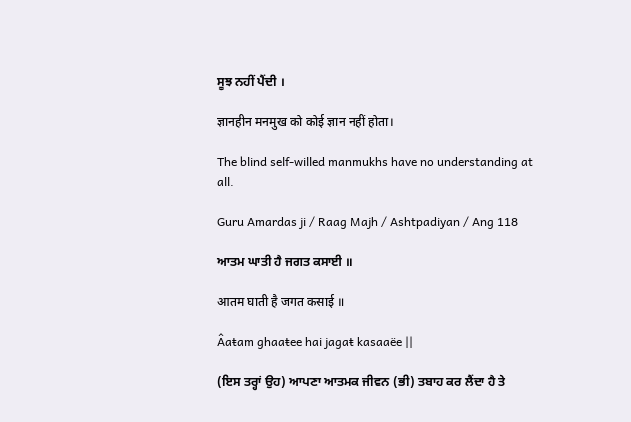ਸੂਝ ਨਹੀਂ ਪੈਂਦੀ ।

ज्ञानहीन मनमुख को कोई ज्ञान नहीं होता।

The blind self-willed manmukhs have no understanding at all.

Guru Amardas ji / Raag Majh / Ashtpadiyan / Ang 118

ਆਤਮ ਘਾਤੀ ਹੈ ਜਗਤ ਕਸਾਈ ॥

आतम घाती है जगत कसाई ॥

Âaŧam ghaaŧee hai jagaŧ kasaaëe ||

(ਇਸ ਤਰ੍ਹਾਂ ਉਹ) ਆਪਣਾ ਆਤਮਕ ਜੀਵਨ (ਭੀ) ਤਬਾਹ ਕਰ ਲੈਂਦਾ ਹੈ ਤੇ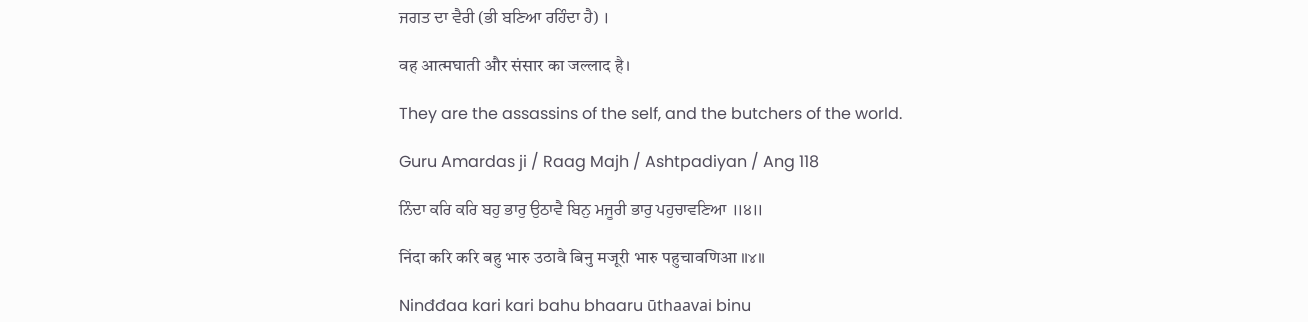ਜਗਤ ਦਾ ਵੈਰੀ (ਭੀ ਬਣਿਆ ਰਹਿੰਦਾ ਹੈ) ।

वह आत्मघाती और संसार का जल्लाद है।

They are the assassins of the self, and the butchers of the world.

Guru Amardas ji / Raag Majh / Ashtpadiyan / Ang 118

ਨਿੰਦਾ ਕਰਿ ਕਰਿ ਬਹੁ ਭਾਰੁ ਉਠਾਵੈ ਬਿਨੁ ਮਜੂਰੀ ਭਾਰੁ ਪਹੁਚਾਵਣਿਆ ॥੪॥

निंदा करि करि बहु भारु उठावै बिनु मजूरी भारु पहुचावणिआ ॥४॥

Ninđđaa kari kari bahu bhaaru ūthaavai binu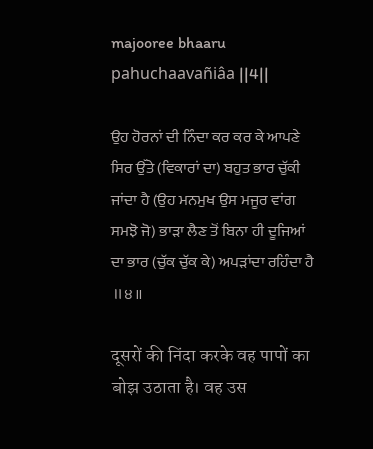majooree bhaaru pahuchaavañiâa ||4||

ਉਹ ਹੋਰਨਾਂ ਦੀ ਨਿੰਦਾ ਕਰ ਕਰ ਕੇ ਆਪਣੇ ਸਿਰ ਉੱਤੇ (ਵਿਕਾਰਾਂ ਦਾ) ਬਹੁਤ ਭਾਰ ਚੁੱਕੀ ਜਾਂਦਾ ਹੈ (ਉਹ ਮਨਮੁਖ ਉਸ ਮਜੂਰ ਵਾਂਗ ਸਮਝੋ ਜੋ) ਭਾੜਾ ਲੈਣ ਤੋਂ ਬਿਨਾ ਹੀ ਦੂਜਿਆਂ ਦਾ ਭਾਰ (ਚੁੱਕ ਚੁੱਕ ਕੇ) ਅਪੜਾਂਦਾ ਰਹਿੰਦਾ ਹੈ ॥੪॥

दूसरों की निंदा करके वह पापों का बोझ उठाता है। वह उस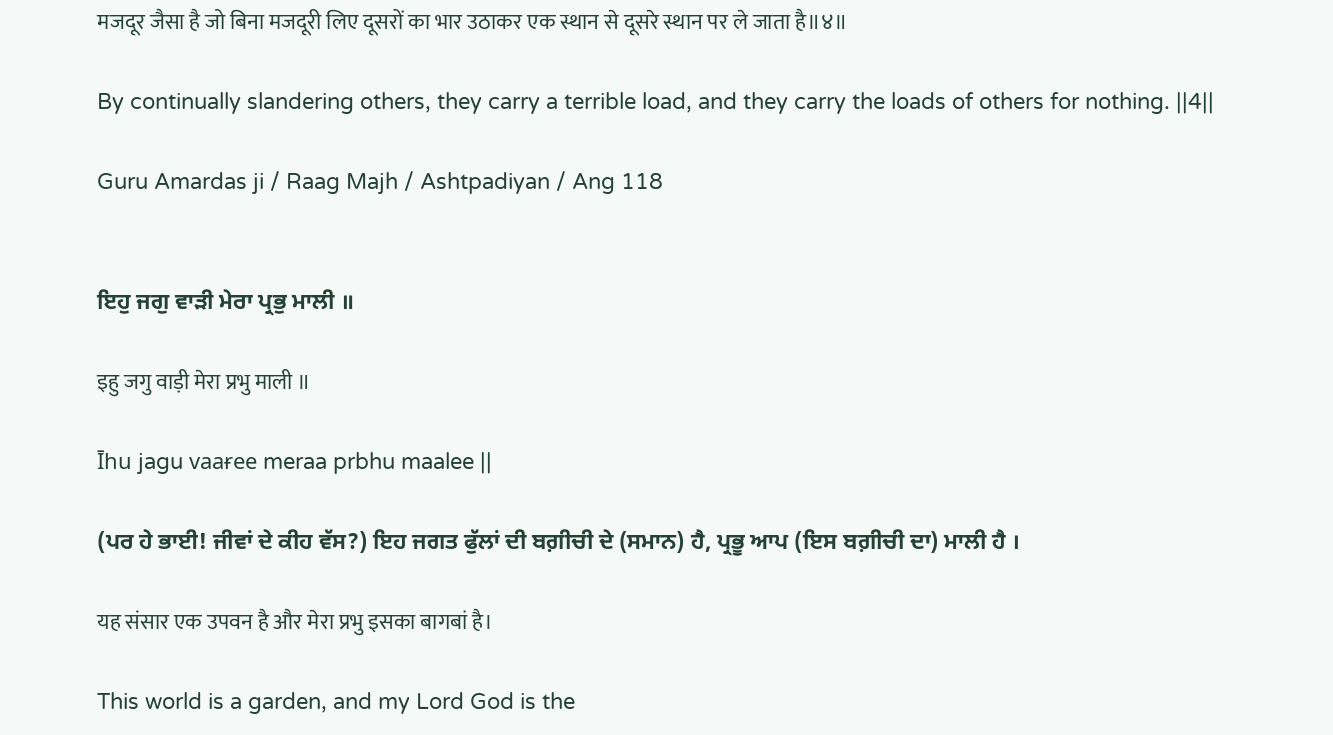मजदूर जैसा है जो बिना मजदूरी लिए दूसरों का भार उठाकर एक स्थान से दूसरे स्थान पर ले जाता है॥४॥

By continually slandering others, they carry a terrible load, and they carry the loads of others for nothing. ||4||

Guru Amardas ji / Raag Majh / Ashtpadiyan / Ang 118


ਇਹੁ ਜਗੁ ਵਾੜੀ ਮੇਰਾ ਪ੍ਰਭੁ ਮਾਲੀ ॥

इहु जगु वाड़ी मेरा प्रभु माली ॥

Īhu jagu vaaɍee meraa prbhu maalee ||

(ਪਰ ਹੇ ਭਾਈ! ਜੀਵਾਂ ਦੇ ਕੀਹ ਵੱਸ?) ਇਹ ਜਗਤ ਫੁੱਲਾਂ ਦੀ ਬਗ਼ੀਚੀ ਦੇ (ਸਮਾਨ) ਹੈ, ਪ੍ਰਭੂ ਆਪ (ਇਸ ਬਗ਼ੀਚੀ ਦਾ) ਮਾਲੀ ਹੈ ।

यह संसार एक उपवन है और मेरा प्रभु इसका बागबां है।

This world is a garden, and my Lord God is the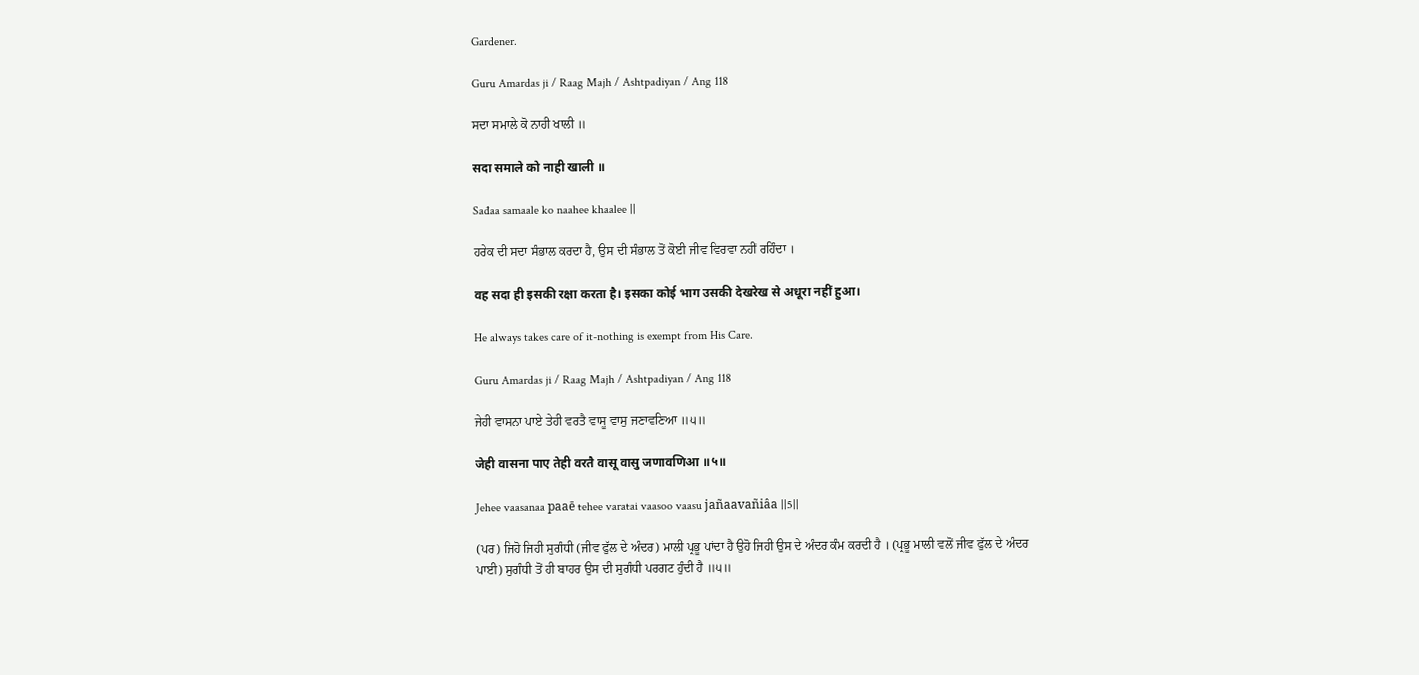Gardener.

Guru Amardas ji / Raag Majh / Ashtpadiyan / Ang 118

ਸਦਾ ਸਮਾਲੇ ਕੋ ਨਾਹੀ ਖਾਲੀ ॥

सदा समाले को नाही खाली ॥

Sađaa samaale ko naahee khaalee ||

ਹਰੇਕ ਦੀ ਸਦਾ ਸੰਭਾਲ ਕਰਦਾ ਹੈ, ਉਸ ਦੀ ਸੰਭਾਲ ਤੋਂ ਕੋਈ ਜੀਵ ਵਿਰਵਾ ਨਹੀਂ ਰਹਿੰਦਾ ।

वह सदा ही इसकी रक्षा करता है। इसका कोई भाग उसकी देखरेख से अधूरा नहीं हुआ।

He always takes care of it-nothing is exempt from His Care.

Guru Amardas ji / Raag Majh / Ashtpadiyan / Ang 118

ਜੇਹੀ ਵਾਸਨਾ ਪਾਏ ਤੇਹੀ ਵਰਤੈ ਵਾਸੂ ਵਾਸੁ ਜਣਾਵਣਿਆ ॥੫॥

जेही वासना पाए तेही वरतै वासू वासु जणावणिआ ॥५॥

Jehee vaasanaa paaē ŧehee varaŧai vaasoo vaasu jañaavañiâa ||5||

(ਪਰ) ਜਿਹੋ ਜਿਹੀ ਸੁਗੰਧੀ (ਜੀਵ ਫੁੱਲ ਦੇ ਅੰਦਰ) ਮਾਲੀ ਪ੍ਰਭੂ ਪਾਂਦਾ ਹੈ ਉਹੋ ਜਿਹੀ ਉਸ ਦੇ ਅੰਦਰ ਕੰਮ ਕਰਦੀ ਹੈ । (ਪ੍ਰਭੂ ਮਾਲੀ ਵਲੋਂ ਜੀਵ ਫੁੱਲ ਦੇ ਅੰਦਰ ਪਾਈ) ਸੁਗੰਧੀ ਤੋਂ ਹੀ ਬਾਹਰ ਉਸ ਦੀ ਸੁਗੰਧੀ ਪਰਗਟ ਹੁੰਦੀ ਹੈ ॥੫॥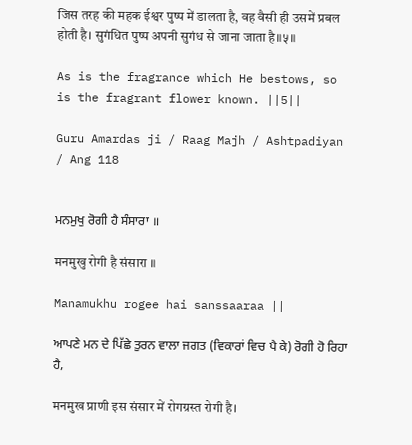जिस तरह की महक ईश्वर पुष्प में डालता है, वह वैसी ही उसमें प्रबल होती है। सुगंधित पुष्प अपनी सुगंध से जाना जाता है॥५॥

As is the fragrance which He bestows, so is the fragrant flower known. ||5||

Guru Amardas ji / Raag Majh / Ashtpadiyan / Ang 118


ਮਨਮੁਖੁ ਰੋਗੀ ਹੈ ਸੰਸਾਰਾ ॥

मनमुखु रोगी है संसारा ॥

Manamukhu rogee hai sanssaaraa ||

ਆਪਣੇ ਮਨ ਦੇ ਪਿੱਛੇ ਤੁਰਨ ਵਾਲਾ ਜਗਤ (ਵਿਕਾਰਾਂ ਵਿਚ ਪੈ ਕੇ) ਰੋਗੀ ਹੋ ਰਿਹਾ ਹੈ,

मनमुख प्राणी इस संसार में रोगग्रस्त रोगी है।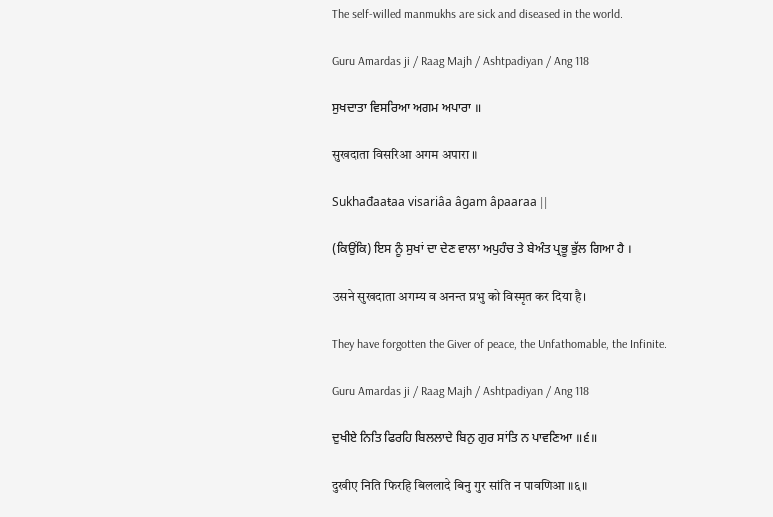The self-willed manmukhs are sick and diseased in the world.

Guru Amardas ji / Raag Majh / Ashtpadiyan / Ang 118

ਸੁਖਦਾਤਾ ਵਿਸਰਿਆ ਅਗਮ ਅਪਾਰਾ ॥

सुखदाता विसरिआ अगम अपारा ॥

Sukhađaaŧaa visariâa âgam âpaaraa ||

(ਕਿਉਂਕਿ) ਇਸ ਨੂੰ ਸੁਖਾਂ ਦਾ ਦੇਣ ਵਾਲਾ ਅਪੁਹੰਚ ਤੇ ਬੇਅੰਤ ਪ੍ਰਭੂ ਭੁੱਲ ਗਿਆ ਹੈ ।

उसने सुखदाता अगम्य व अनन्त प्रभु को विस्मृत कर दिया है।

They have forgotten the Giver of peace, the Unfathomable, the Infinite.

Guru Amardas ji / Raag Majh / Ashtpadiyan / Ang 118

ਦੁਖੀਏ ਨਿਤਿ ਫਿਰਹਿ ਬਿਲਲਾਦੇ ਬਿਨੁ ਗੁਰ ਸਾਂਤਿ ਨ ਪਾਵਣਿਆ ॥੬॥

दुखीए निति फिरहि बिललादे बिनु गुर सांति न पावणिआ ॥६॥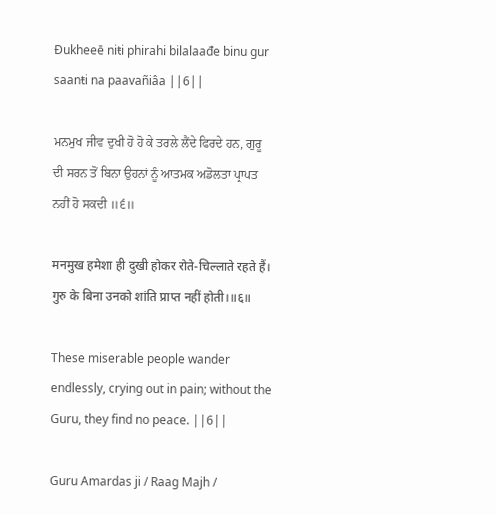Đukheeē niŧi phirahi bilalaađe binu gur saanŧi na paavañiâa ||6||

ਮਨਮੁਖ ਜੀਵ ਦੁਖੀ ਹੋ ਹੋ ਕੇ ਤਰਲੇ ਲੈਂਦੇ ਫਿਰਦੇ ਹਨ, ਗੁਰੂ ਦੀ ਸਰਨ ਤੋਂ ਬਿਨਾ ਉਹਨਾਂ ਨੂੰ ਆਤਮਕ ਅਡੋਲਤਾ ਪ੍ਰਾਪਤ ਨਹੀਂ ਹੋ ਸਕਦੀ ॥੬॥

मनमुख हमेशा ही दुखी होकर रोते-चिल्लाते रहते हैं। गुरु के बिना उनको शांति प्राप्त नहीं होती।॥६॥

These miserable people wander endlessly, crying out in pain; without the Guru, they find no peace. ||6||

Guru Amardas ji / Raag Majh /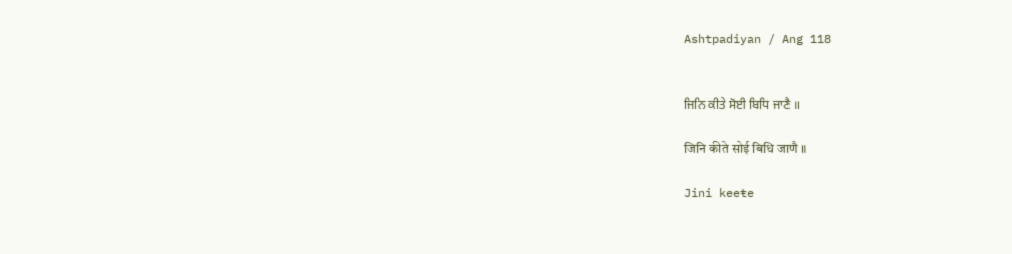Ashtpadiyan / Ang 118


ਜਿਨਿ ਕੀਤੇ ਸੋਈ ਬਿਧਿ ਜਾਣੈ ॥

जिनि कीते सोई बिधि जाणै ॥

Jini keeŧe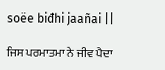soëe biđhi jaañai ||

ਜਿਸ ਪਰਮਾਤਮਾ ਨੇ ਜੀਵ ਪੈਦਾ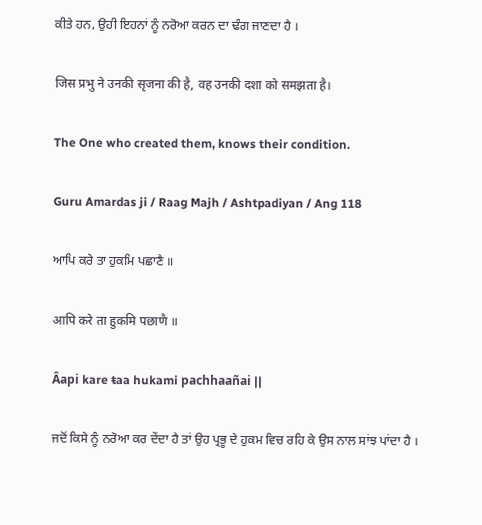ਕੀਤੇ ਹਨ, ਉਹੀ ਇਹਨਾਂ ਨੂੰ ਨਰੋਆ ਕਰਨ ਦਾ ਢੰਗ ਜਾਣਦਾ ਹੈ ।

जिस प्रभु ने उनकी सृजना की है, वह उनकी दशा को समझता है।

The One who created them, knows their condition.

Guru Amardas ji / Raag Majh / Ashtpadiyan / Ang 118

ਆਪਿ ਕਰੇ ਤਾ ਹੁਕਮਿ ਪਛਾਣੈ ॥

आपि करे ता हुकमि पछाणै ॥

Âapi kare ŧaa hukami pachhaañai ||

ਜਦੋਂ ਕਿਸੇ ਨੂੰ ਨਰੋਆ ਕਰ ਦੇਂਦਾ ਹੈ ਤਾਂ ਉਹ ਪ੍ਰਭੂ ਦੇ ਹੁਕਮ ਵਿਚ ਰਹਿ ਕੇ ਉਸ ਨਾਲ ਸਾਂਝ ਪਾਂਦਾ ਹੈ ।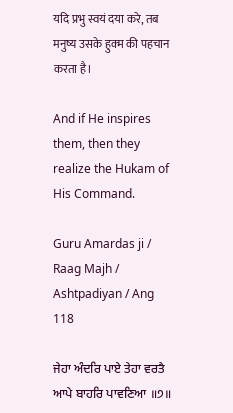यदि प्रभु स्वयं दया करे, तब मनुष्य उसके हुक्म की पहचान करता है।

And if He inspires them, then they realize the Hukam of His Command.

Guru Amardas ji / Raag Majh / Ashtpadiyan / Ang 118

ਜੇਹਾ ਅੰਦਰਿ ਪਾਏ ਤੇਹਾ ਵਰਤੈ ਆਪੇ ਬਾਹਰਿ ਪਾਵਣਿਆ ॥੭॥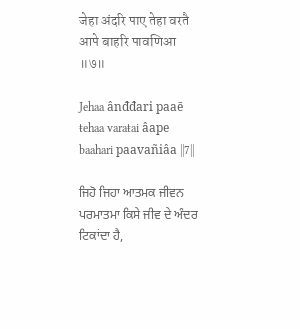जेहा अंदरि पाए तेहा वरतै आपे बाहरि पावणिआ ॥७॥

Jehaa ânđđari paaē ŧehaa varaŧai âape baahari paavañiâa ||7||

ਜਿਹੋ ਜਿਹਾ ਆਤਮਕ ਜੀਵਨ ਪਰਮਾਤਮਾ ਕਿਸੇ ਜੀਵ ਦੇ ਅੰਦਰ ਟਿਕਾਂਦਾ ਹੈ,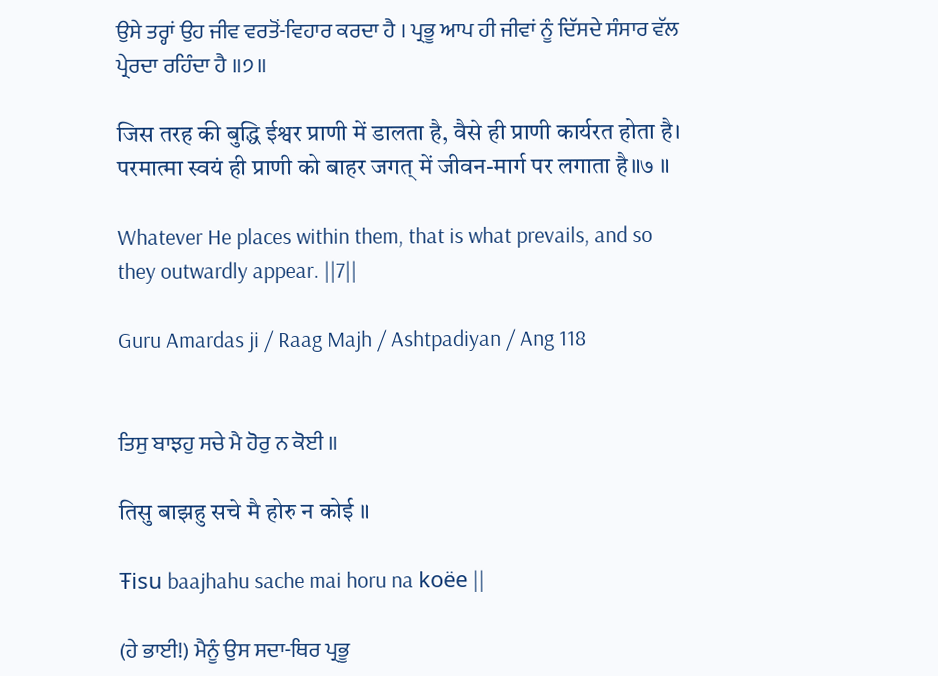ਉਸੇ ਤਰ੍ਹਾਂ ਉਹ ਜੀਵ ਵਰਤੋਂ-ਵਿਹਾਰ ਕਰਦਾ ਹੈ । ਪ੍ਰਭੂ ਆਪ ਹੀ ਜੀਵਾਂ ਨੂੰ ਦਿੱਸਦੇ ਸੰਸਾਰ ਵੱਲ ਪ੍ਰੇਰਦਾ ਰਹਿੰਦਾ ਹੈ ॥੭॥

जिस तरह की बुद्धि ईश्वर प्राणी में डालता है, वैसे ही प्राणी कार्यरत होता है। परमात्मा स्वयं ही प्राणी को बाहर जगत् में जीवन-मार्ग पर लगाता है॥७ ॥

Whatever He places within them, that is what prevails, and so they outwardly appear. ||7||

Guru Amardas ji / Raag Majh / Ashtpadiyan / Ang 118


ਤਿਸੁ ਬਾਝਹੁ ਸਚੇ ਮੈ ਹੋਰੁ ਨ ਕੋਈ ॥

तिसु बाझहु सचे मै होरु न कोई ॥

Ŧisu baajhahu sache mai horu na koëe ||

(ਹੇ ਭਾਈ!) ਮੈਨੂੰ ਉਸ ਸਦਾ-ਥਿਰ ਪ੍ਰਭੂ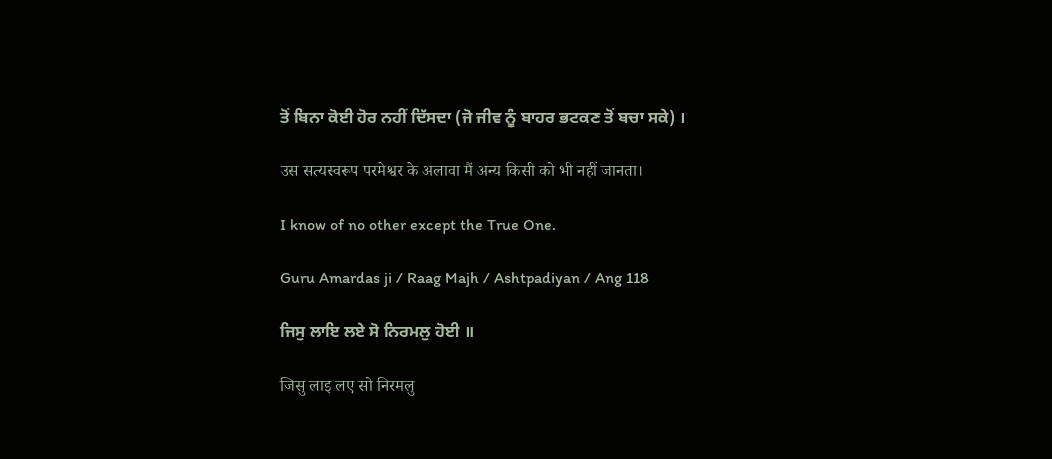ਤੋਂ ਬਿਨਾ ਕੋਈ ਹੋਰ ਨਹੀਂ ਦਿੱਸਦਾ (ਜੋ ਜੀਵ ਨੂੰ ਬਾਹਰ ਭਟਕਣ ਤੋਂ ਬਚਾ ਸਕੇ) ।

उस सत्यस्वरूप परमेश्वर के अलावा मैं अन्य किसी को भी नहीं जानता।

I know of no other except the True One.

Guru Amardas ji / Raag Majh / Ashtpadiyan / Ang 118

ਜਿਸੁ ਲਾਇ ਲਏ ਸੋ ਨਿਰਮਲੁ ਹੋਈ ॥

जिसु लाइ लए सो निरमलु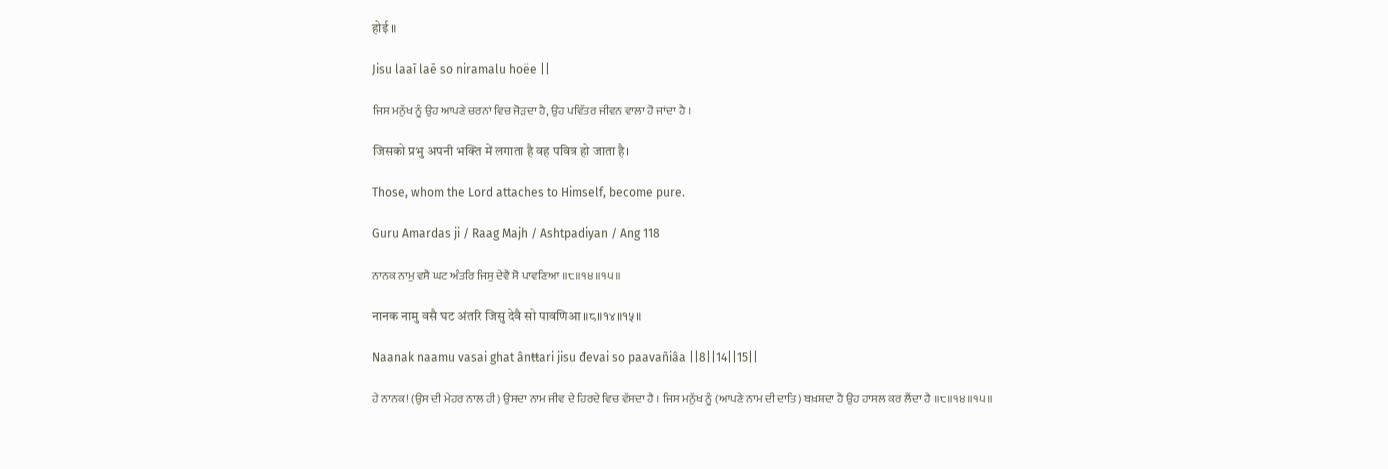होई ॥

Jisu laaī laē so niramalu hoëe ||

ਜਿਸ ਮਨੁੱਖ ਨੂੰ ਉਹ ਆਪਣੇ ਚਰਨਾਂ ਵਿਚ ਜੋੜਦਾ ਹੈ, ਉਹ ਪਵਿੱਤਰ ਜੀਵਨ ਵਾਲਾ ਹੋ ਜਾਂਦਾ ਹੈ ।

जिसको प्रभु अपनी भक्ति में लगाता है वह पवित्र हो जाता है।

Those, whom the Lord attaches to Himself, become pure.

Guru Amardas ji / Raag Majh / Ashtpadiyan / Ang 118

ਨਾਨਕ ਨਾਮੁ ਵਸੈ ਘਟ ਅੰਤਰਿ ਜਿਸੁ ਦੇਵੈ ਸੋ ਪਾਵਣਿਆ ॥੮॥੧੪॥੧੫॥

नानक नामु वसै घट अंतरि जिसु देवै सो पावणिआ ॥८॥१४॥१५॥

Naanak naamu vasai ghat ânŧŧari jisu đevai so paavañiâa ||8||14||15||

ਹੇ ਨਾਨਕ! (ਉਸ ਦੀ ਮੇਹਰ ਨਾਲ ਹੀ) ਉਸਦਾ ਨਾਮ ਜੀਵ ਦੇ ਹਿਰਦੇ ਵਿਚ ਵੱਸਦਾ ਹੈ । ਜਿਸ ਮਨੁੱਖ ਨੂੰ (ਆਪਣੇ ਨਾਮ ਦੀ ਦਾਤਿ) ਬਖ਼ਸ਼ਦਾ ਹੈ ਉਹ ਹਾਸਲ ਕਰ ਲੈਂਦਾ ਹੈ ॥੮॥੧੪॥੧੫॥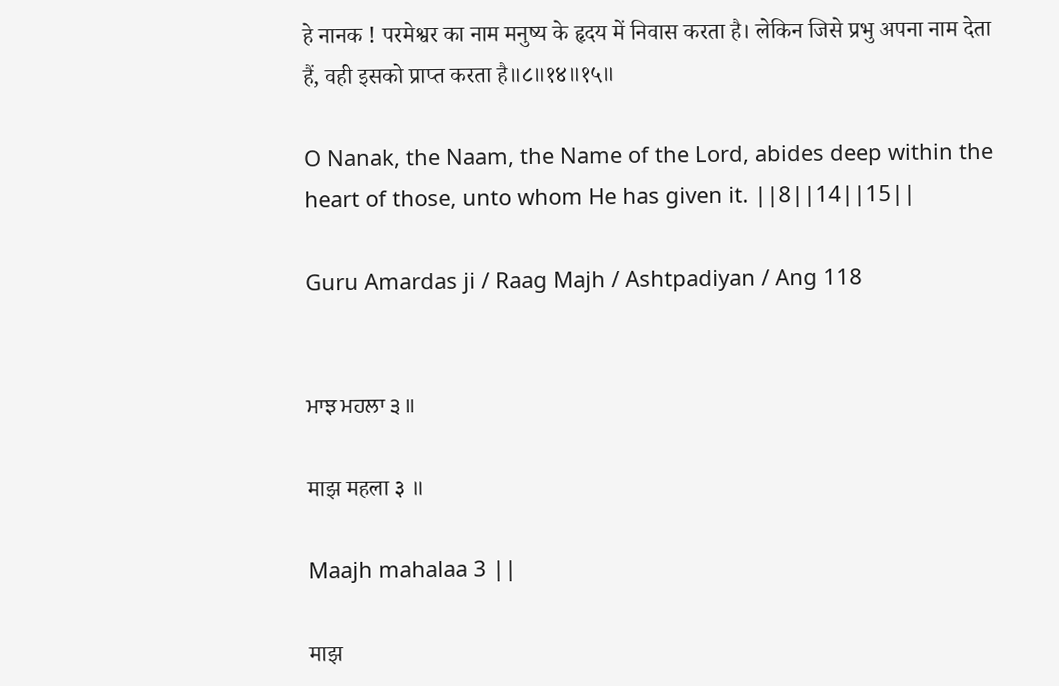हे नानक ! परमेश्वर का नाम मनुष्य के हृदय में निवास करता है। लेकिन जिसे प्रभु अपना नाम देता हैं, वही इसको प्राप्त करता है॥८॥१४॥१५॥

O Nanak, the Naam, the Name of the Lord, abides deep within the heart of those, unto whom He has given it. ||8||14||15||

Guru Amardas ji / Raag Majh / Ashtpadiyan / Ang 118


ਮਾਝ ਮਹਲਾ ੩ ॥

माझ महला ३ ॥

Maajh mahalaa 3 ||

माझ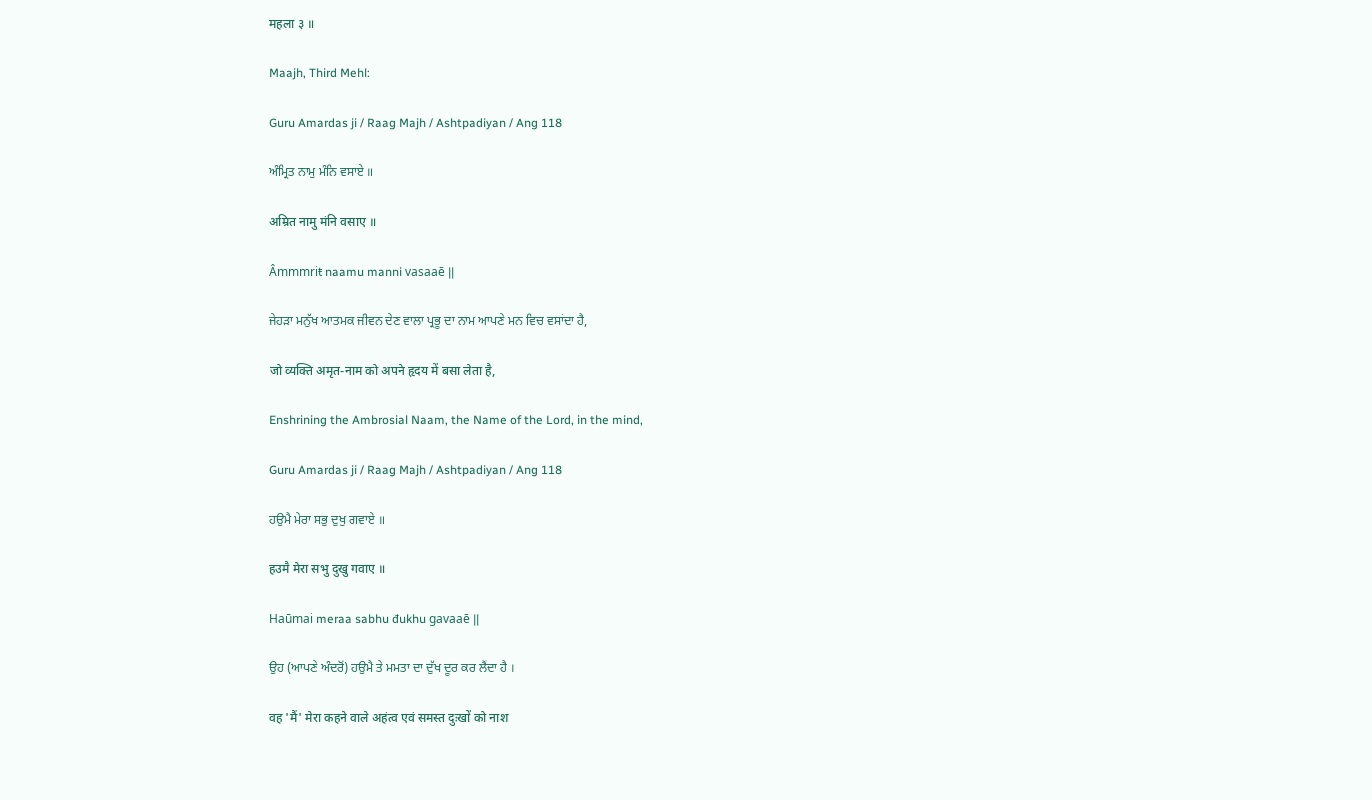महला ३ ॥

Maajh, Third Mehl:

Guru Amardas ji / Raag Majh / Ashtpadiyan / Ang 118

ਅੰਮ੍ਰਿਤ ਨਾਮੁ ਮੰਨਿ ਵਸਾਏ ॥

अम्रित नामु मंनि वसाए ॥

Âmmmriŧ naamu manni vasaaē ||

ਜੇਹੜਾ ਮਨੁੱਖ ਆਤਮਕ ਜੀਵਨ ਦੇਣ ਵਾਲਾ ਪ੍ਰਭੂ ਦਾ ਨਾਮ ਆਪਣੇ ਮਨ ਵਿਚ ਵਸਾਂਦਾ ਹੈ,

जो व्यक्ति अमृत-नाम को अपने हृदय में बसा लेता है,

Enshrining the Ambrosial Naam, the Name of the Lord, in the mind,

Guru Amardas ji / Raag Majh / Ashtpadiyan / Ang 118

ਹਉਮੈ ਮੇਰਾ ਸਭੁ ਦੁਖੁ ਗਵਾਏ ॥

हउमै मेरा सभु दुखु गवाए ॥

Haūmai meraa sabhu đukhu gavaaē ||

ਉਹ (ਆਪਣੇ ਅੰਦਰੋਂ) ਹਉਮੈ ਤੇ ਮਮਤਾ ਦਾ ਦੁੱਖ ਦੂਰ ਕਰ ਲੈਂਦਾ ਹੈ ।

वह 'मैं' मेरा कहने वाले अहंत्व एवं समस्त दुःखों को नाश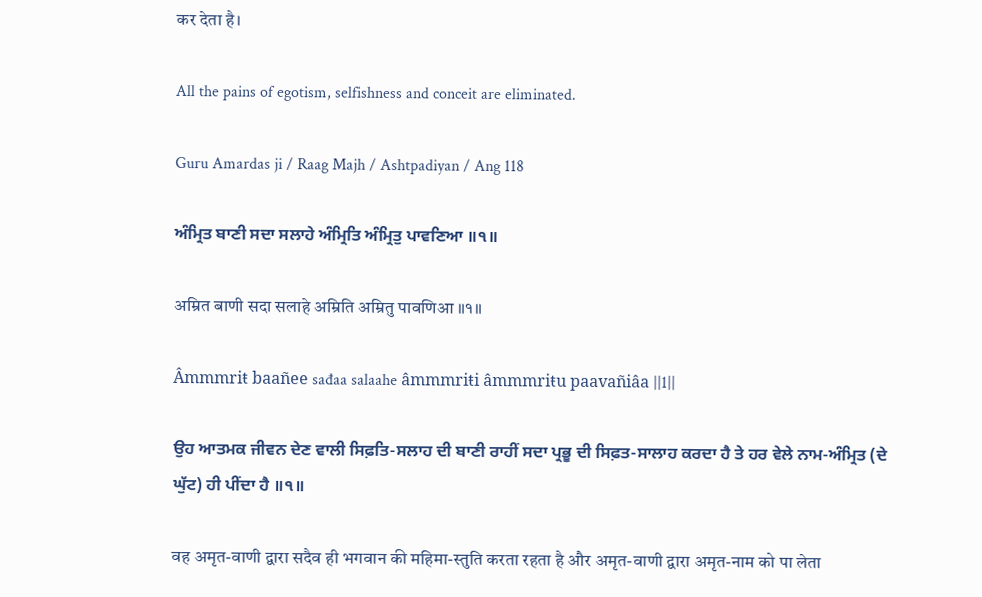कर देता है।

All the pains of egotism, selfishness and conceit are eliminated.

Guru Amardas ji / Raag Majh / Ashtpadiyan / Ang 118

ਅੰਮ੍ਰਿਤ ਬਾਣੀ ਸਦਾ ਸਲਾਹੇ ਅੰਮ੍ਰਿਤਿ ਅੰਮ੍ਰਿਤੁ ਪਾਵਣਿਆ ॥੧॥

अम्रित बाणी सदा सलाहे अम्रिति अम्रितु पावणिआ ॥१॥

Âmmmriŧ baañee sađaa salaahe âmmmriŧi âmmmriŧu paavañiâa ||1||

ਉਹ ਆਤਮਕ ਜੀਵਨ ਦੇਣ ਵਾਲੀ ਸਿਫ਼ਤਿ-ਸਲਾਹ ਦੀ ਬਾਣੀ ਰਾਹੀਂ ਸਦਾ ਪ੍ਰਭੂ ਦੀ ਸਿਫ਼ਤ-ਸਾਲਾਹ ਕਰਦਾ ਹੈ ਤੇ ਹਰ ਵੇਲੇ ਨਾਮ-ਅੰਮ੍ਰਿਤ (ਦੇ ਘੁੱਟ) ਹੀ ਪੀਂਦਾ ਹੈ ॥੧॥

वह अमृत-वाणी द्वारा सदैव ही भगवान की महिमा-स्तुति करता रहता है और अमृत-वाणी द्वारा अमृत-नाम को पा लेता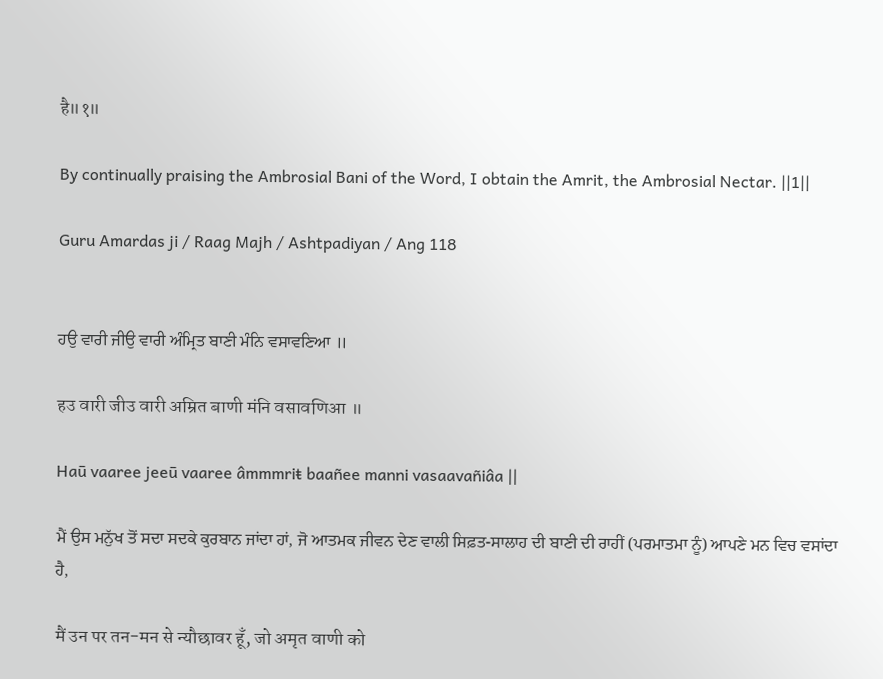है॥१॥

By continually praising the Ambrosial Bani of the Word, I obtain the Amrit, the Ambrosial Nectar. ||1||

Guru Amardas ji / Raag Majh / Ashtpadiyan / Ang 118


ਹਉ ਵਾਰੀ ਜੀਉ ਵਾਰੀ ਅੰਮ੍ਰਿਤ ਬਾਣੀ ਮੰਨਿ ਵਸਾਵਣਿਆ ॥

हउ वारी जीउ वारी अम्रित बाणी मंनि वसावणिआ ॥

Haū vaaree jeeū vaaree âmmmriŧ baañee manni vasaavañiâa ||

ਮੈਂ ਉਸ ਮਨੁੱਖ ਤੋਂ ਸਦਾ ਸਦਕੇ ਕੁਰਬਾਨ ਜਾਂਦਾ ਹਾਂ, ਜੋ ਆਤਮਕ ਜੀਵਨ ਦੇਣ ਵਾਲੀ ਸਿਫ਼ਤ-ਸਾਲਾਹ ਦੀ ਬਾਣੀ ਦੀ ਰਾਹੀਂ (ਪਰਮਾਤਮਾ ਨੂੰ) ਆਪਣੇ ਮਨ ਵਿਚ ਵਸਾਂਦਾ ਹੈ,

मैं उन पर तन-मन से न्यौछावर हूँ, जो अमृत वाणी को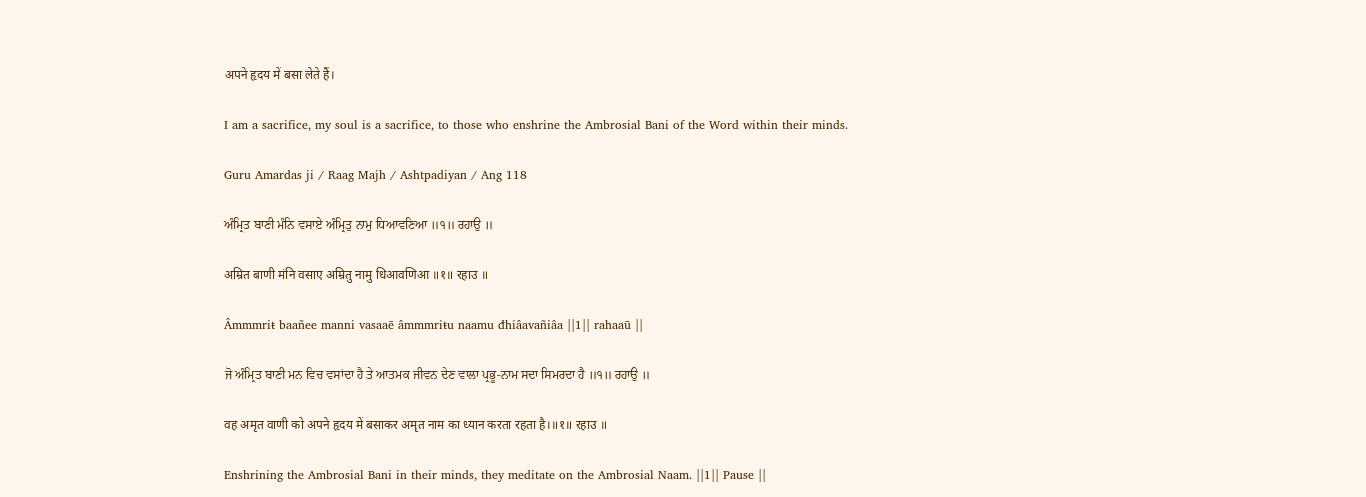अपने हृदय में बसा लेते हैं।

I am a sacrifice, my soul is a sacrifice, to those who enshrine the Ambrosial Bani of the Word within their minds.

Guru Amardas ji / Raag Majh / Ashtpadiyan / Ang 118

ਅੰਮ੍ਰਿਤ ਬਾਣੀ ਮੰਨਿ ਵਸਾਏ ਅੰਮ੍ਰਿਤੁ ਨਾਮੁ ਧਿਆਵਣਿਆ ॥੧॥ ਰਹਾਉ ॥

अम्रित बाणी मंनि वसाए अम्रितु नामु धिआवणिआ ॥१॥ रहाउ ॥

Âmmmriŧ baañee manni vasaaē âmmmriŧu naamu đhiâavañiâa ||1|| rahaaū ||

ਜੋ ਅੰਮ੍ਰਿਤ ਬਾਣੀ ਮਨ ਵਿਚ ਵਸਾਂਦਾ ਹੈ ਤੇ ਆਤਮਕ ਜੀਵਨ ਦੇਣ ਵਾਲਾ ਪ੍ਰਭੂ-ਨਾਮ ਸਦਾ ਸਿਮਰਦਾ ਹੈ ॥੧॥ ਰਹਾਉ ॥

वह अमृत वाणी को अपने हृदय में बसाकर अमृत नाम का ध्यान करता रहता है।॥१॥ रहाउ ॥

Enshrining the Ambrosial Bani in their minds, they meditate on the Ambrosial Naam. ||1|| Pause ||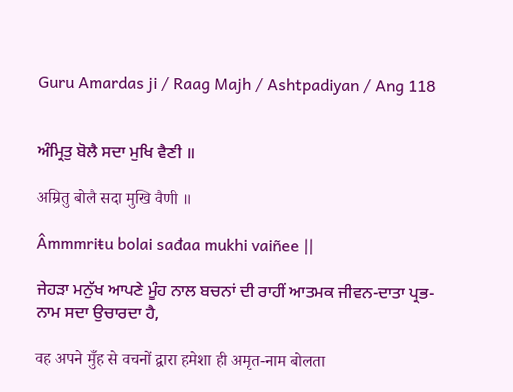Guru Amardas ji / Raag Majh / Ashtpadiyan / Ang 118


ਅੰਮ੍ਰਿਤੁ ਬੋਲੈ ਸਦਾ ਮੁਖਿ ਵੈਣੀ ॥

अम्रितु बोलै सदा मुखि वैणी ॥

Âmmmriŧu bolai sađaa mukhi vaiñee ||

ਜੇਹੜਾ ਮਨੁੱਖ ਆਪਣੇ ਮੂੰਹ ਨਾਲ ਬਚਨਾਂ ਦੀ ਰਾਹੀਂ ਆਤਮਕ ਜੀਵਨ-ਦਾਤਾ ਪ੍ਰਭ-ਨਾਮ ਸਦਾ ਉਚਾਰਦਾ ਹੈ,

वह अपने मुँह से वचनों द्वारा हमेशा ही अमृत-नाम बोलता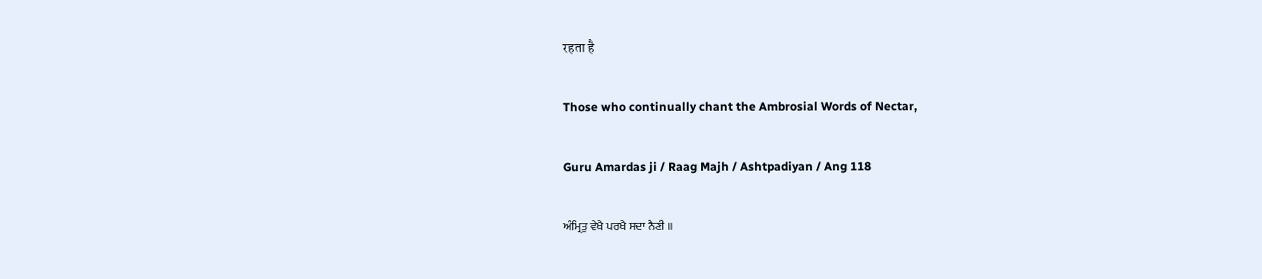रहता है

Those who continually chant the Ambrosial Words of Nectar,

Guru Amardas ji / Raag Majh / Ashtpadiyan / Ang 118

ਅੰਮ੍ਰਿਤੁ ਵੇਖੈ ਪਰਖੈ ਸਦਾ ਨੈਣੀ ॥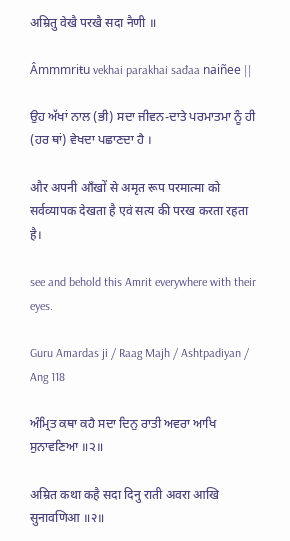अम्रितु वेखै परखै सदा नैणी ॥

Âmmmriŧu vekhai parakhai sađaa naiñee ||

ਉਹ ਅੱਖਾਂ ਨਾਲ (ਭੀ) ਸਦਾ ਜੀਵਨ-ਦਾਤੇ ਪਰਮਾਤਮਾ ਨੂੰ ਹੀ (ਹਰ ਥਾਂ) ਵੇਖਦਾ ਪਛਾਣਦਾ ਹੈ ।

और अपनी आँखों से अमृत रूप परमात्मा को सर्वव्यापक देखता है एवं सत्य की परख करता रहता है।

see and behold this Amrit everywhere with their eyes.

Guru Amardas ji / Raag Majh / Ashtpadiyan / Ang 118

ਅੰਮ੍ਰਿਤ ਕਥਾ ਕਹੈ ਸਦਾ ਦਿਨੁ ਰਾਤੀ ਅਵਰਾ ਆਖਿ ਸੁਨਾਵਣਿਆ ॥੨॥

अम्रित कथा कहै सदा दिनु राती अवरा आखि सुनावणिआ ॥२॥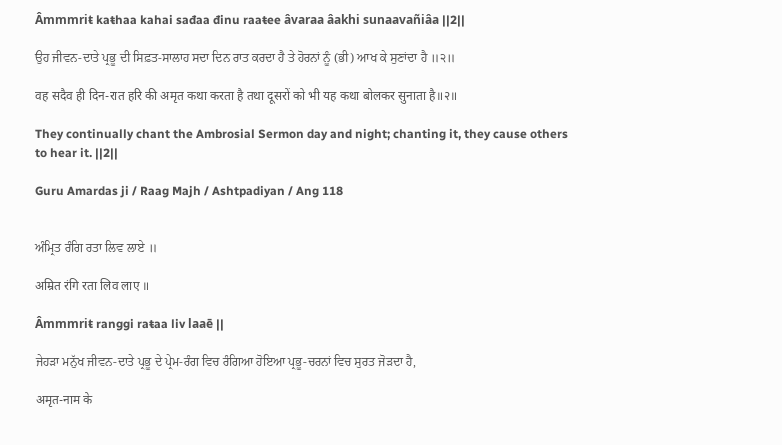Âmmmriŧ kaŧhaa kahai sađaa đinu raaŧee âvaraa âakhi sunaavañiâa ||2||

ਉਹ ਜੀਵਨ-ਦਾਤੇ ਪ੍ਰਭੂ ਦੀ ਸਿਫ਼ਤ-ਸਾਲਾਹ ਸਦਾ ਦਿਨ ਰਾਤ ਕਰਦਾ ਹੈ ਤੇ ਹੋਰਨਾਂ ਨੂੰ (ਭੀ) ਆਖ ਕੇ ਸੁਣਾਂਦਾ ਹੈ ॥੨॥

वह सदैव ही दिन-रात हरि की अमृत कथा करता है तथा दूसरों को भी यह कथा बोलकर सुनाता है॥२॥

They continually chant the Ambrosial Sermon day and night; chanting it, they cause others to hear it. ||2||

Guru Amardas ji / Raag Majh / Ashtpadiyan / Ang 118


ਅੰਮ੍ਰਿਤ ਰੰਗਿ ਰਤਾ ਲਿਵ ਲਾਏ ॥

अम्रित रंगि रता लिव लाए ॥

Âmmmriŧ ranggi raŧaa liv laaē ||

ਜੇਹੜਾ ਮਨੁੱਖ ਜੀਵਨ-ਦਾਤੇ ਪ੍ਰਭੂ ਦੇ ਪ੍ਰੇਮ-ਰੰਗ ਵਿਚ ਰੰਗਿਆ ਹੋਇਆ ਪ੍ਰਭੂ-ਚਰਨਾਂ ਵਿਚ ਸੁਰਤ ਜੋੜਦਾ ਹੈ,

अमृत-नाम के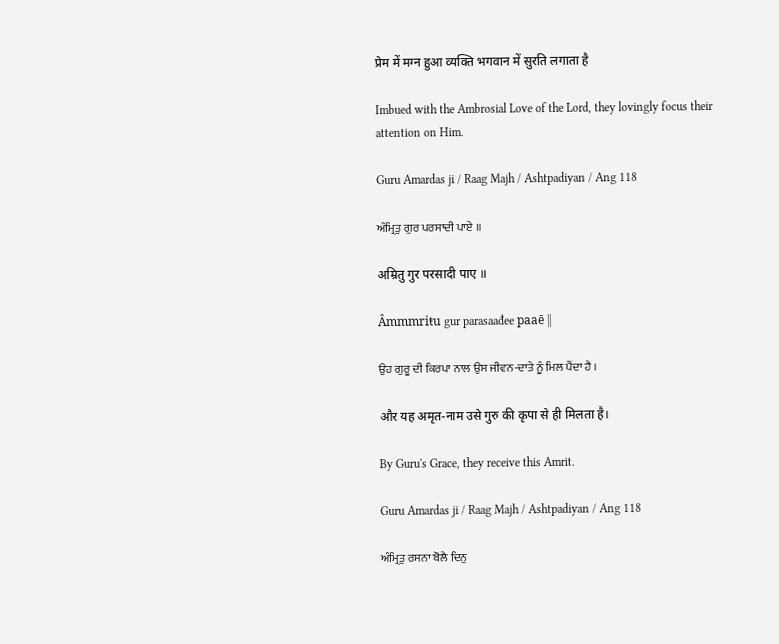प्रेम में मग्न हुआ व्यक्ति भगवान में सुरति लगाता है

Imbued with the Ambrosial Love of the Lord, they lovingly focus their attention on Him.

Guru Amardas ji / Raag Majh / Ashtpadiyan / Ang 118

ਅੰਮ੍ਰਿਤੁ ਗੁਰ ਪਰਸਾਦੀ ਪਾਏ ॥

अम्रितु गुर परसादी पाए ॥

Âmmmriŧu gur parasaađee paaē ||

ਉਹ ਗੁਰੂ ਦੀ ਕਿਰਪਾ ਨਾਲ ਉਸ ਜੀਵਨ-ਦਾਤੇ ਨੂੰ ਮਿਲ ਪੈਂਦਾ ਹੈ ।

और यह अमृत-नाम उसे गुरु की कृपा से ही मिलता है।

By Guru's Grace, they receive this Amrit.

Guru Amardas ji / Raag Majh / Ashtpadiyan / Ang 118

ਅੰਮ੍ਰਿਤੁ ਰਸਨਾ ਬੋਲੈ ਦਿਨੁ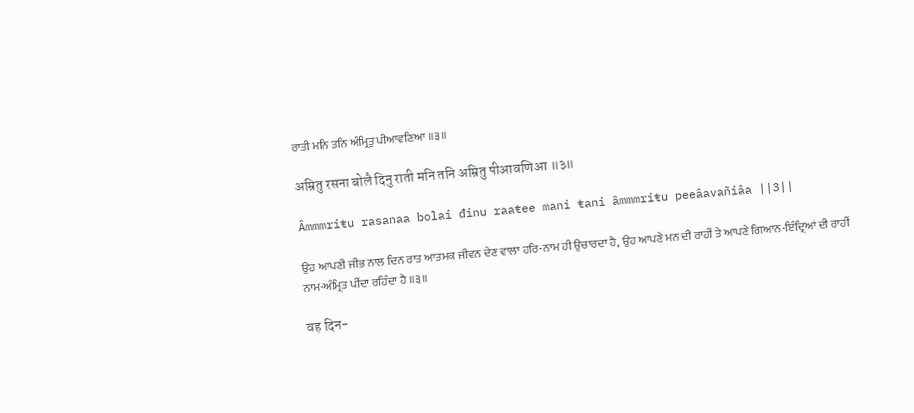ਰਾਤੀ ਮਨਿ ਤਨਿ ਅੰਮ੍ਰਿਤੁ ਪੀਆਵਣਿਆ ॥੩॥

अम्रितु रसना बोलै दिनु राती मनि तनि अम्रितु पीआवणिआ ॥३॥

Âmmmriŧu rasanaa bolai đinu raaŧee mani ŧani âmmmriŧu peeâavañiâa ||3||

ਉਹ ਆਪਣੀ ਜੀਭ ਨਾਲ ਦਿਨ ਰਾਤ ਆਤਮਕ ਜੀਵਨ ਦੇਣ ਵਾਲਾ ਹਰਿ-ਨਾਮ ਹੀ ਉਚਾਰਦਾ ਹੈ, ਉਹ ਆਪਣੇ ਮਨ ਦੀ ਰਾਹੀਂ ਤੇ ਆਪਣੇ ਗਿਆਨ-ਇੰਦ੍ਰਿਆਂ ਦੀ ਰਾਹੀਂ ਨਾਮ-ਅੰਮ੍ਰਿਤ ਪੀਂਦਾ ਰਹਿੰਦਾ ਹੈ ॥੩॥

वह दिन-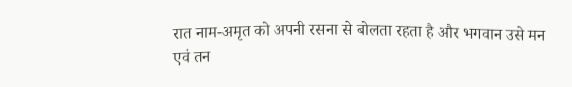रात नाम-अमृत को अपनी रसना से बोलता रहता है और भगवान उसे मन एवं तन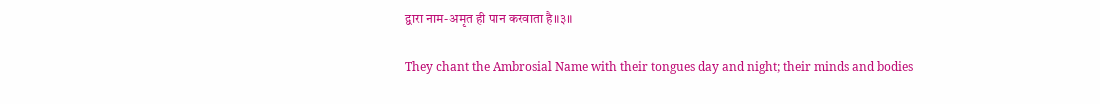द्वारा नाम-अमृत ही पान करवाता है॥३॥

They chant the Ambrosial Name with their tongues day and night; their minds and bodies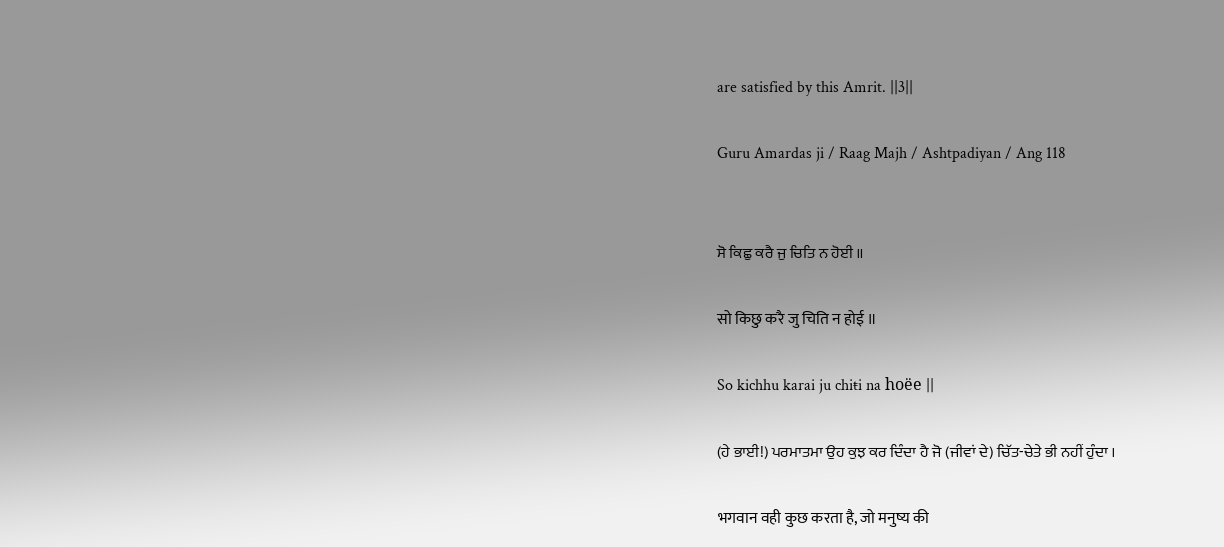are satisfied by this Amrit. ||3||

Guru Amardas ji / Raag Majh / Ashtpadiyan / Ang 118


ਸੋ ਕਿਛੁ ਕਰੈ ਜੁ ਚਿਤਿ ਨ ਹੋਈ ॥

सो किछु करै जु चिति न होई ॥

So kichhu karai ju chiŧi na hoëe ||

(ਹੇ ਭਾਈ!) ਪਰਮਾਤਮਾ ਉਹ ਕੁਝ ਕਰ ਦਿੰਦਾ ਹੈ ਜੋ (ਜੀਵਾਂ ਦੇ) ਚਿੱਤ-ਚੇਤੇ ਭੀ ਨਹੀਂ ਹੁੰਦਾ ।

भगवान वही कुछ करता है, जो मनुष्य की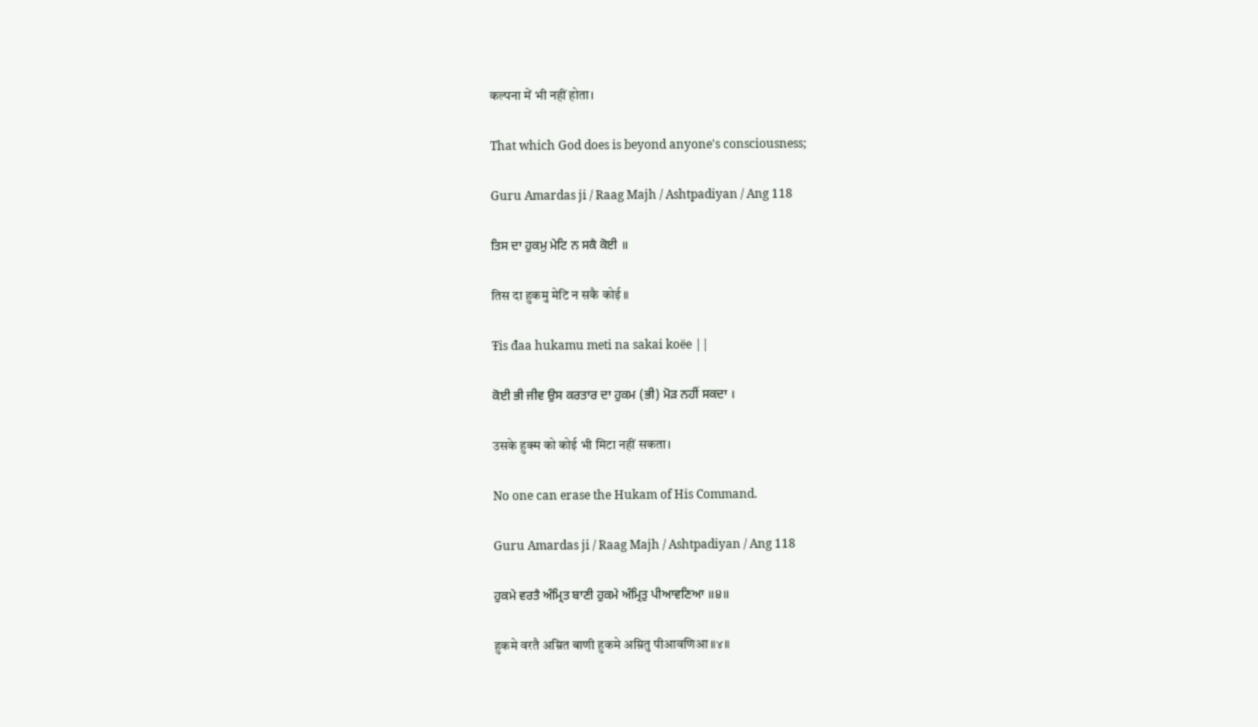कल्पना में भी नहीं होता।

That which God does is beyond anyone's consciousness;

Guru Amardas ji / Raag Majh / Ashtpadiyan / Ang 118

ਤਿਸ ਦਾ ਹੁਕਮੁ ਮੇਟਿ ਨ ਸਕੈ ਕੋਈ ॥

तिस दा हुकमु मेटि न सकै कोई ॥

Ŧis đaa hukamu meti na sakai koëe ||

ਕੋਈ ਭੀ ਜੀਵ ਉਸ ਕਰਤਾਰ ਦਾ ਹੁਕਮ (ਭੀ) ਮੋੜ ਨਹੀਂ ਸਕਦਾ ।

उसके हुक्म को कोई भी मिटा नहीं सकता।

No one can erase the Hukam of His Command.

Guru Amardas ji / Raag Majh / Ashtpadiyan / Ang 118

ਹੁਕਮੇ ਵਰਤੈ ਅੰਮ੍ਰਿਤ ਬਾਣੀ ਹੁਕਮੇ ਅੰਮ੍ਰਿਤੁ ਪੀਆਵਣਿਆ ॥੪॥

हुकमे वरतै अम्रित बाणी हुकमे अम्रितु पीआवणिआ ॥४॥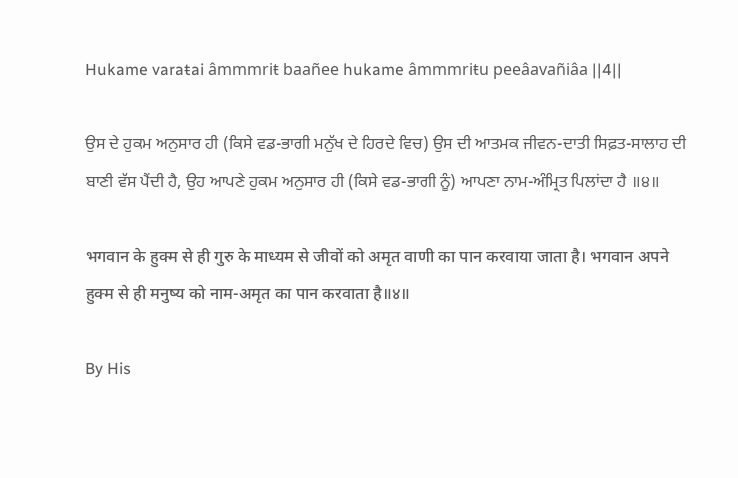Hukame varaŧai âmmmriŧ baañee hukame âmmmriŧu peeâavañiâa ||4||

ਉਸ ਦੇ ਹੁਕਮ ਅਨੁਸਾਰ ਹੀ (ਕਿਸੇ ਵਡ-ਭਾਗੀ ਮਨੁੱਖ ਦੇ ਹਿਰਦੇ ਵਿਚ) ਉਸ ਦੀ ਆਤਮਕ ਜੀਵਨ-ਦਾਤੀ ਸਿਫ਼ਤ-ਸਾਲਾਹ ਦੀ ਬਾਣੀ ਵੱਸ ਪੈਂਦੀ ਹੈ, ਉਹ ਆਪਣੇ ਹੁਕਮ ਅਨੁਸਾਰ ਹੀ (ਕਿਸੇ ਵਡ-ਭਾਗੀ ਨੂੰ) ਆਪਣਾ ਨਾਮ-ਅੰਮ੍ਰਿਤ ਪਿਲਾਂਦਾ ਹੈ ॥੪॥

भगवान के हुक्म से ही गुरु के माध्यम से जीवों को अमृत वाणी का पान करवाया जाता है। भगवान अपने हुक्म से ही मनुष्य को नाम-अमृत का पान करवाता है॥४॥

By His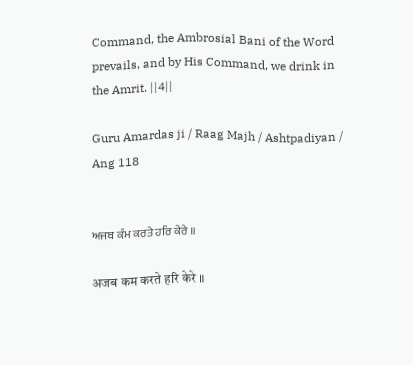Command, the Ambrosial Bani of the Word prevails, and by His Command, we drink in the Amrit. ||4||

Guru Amardas ji / Raag Majh / Ashtpadiyan / Ang 118


ਅਜਬ ਕੰਮ ਕਰਤੇ ਹਰਿ ਕੇਰੇ ॥

अजब कम करते हरि केरे ॥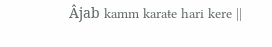Âjab kamm karaŧe hari kere ||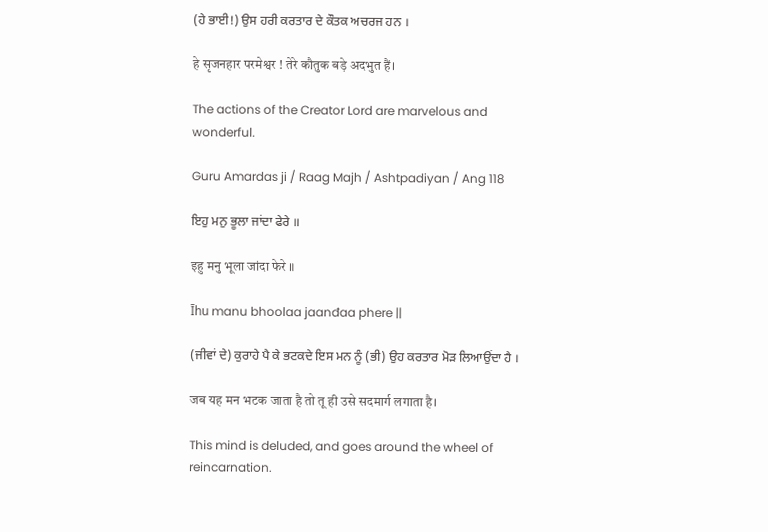(ਹੇ ਭਾਈ!) ਉਸ ਹਰੀ ਕਰਤਾਰ ਦੇ ਕੌਤਕ ਅਚਰਜ ਹਨ ।

हे सृजनहार परमेश्वर ! तेरे कौतुक बड़े अदभुत हैं।

The actions of the Creator Lord are marvelous and wonderful.

Guru Amardas ji / Raag Majh / Ashtpadiyan / Ang 118

ਇਹੁ ਮਨੁ ਭੂਲਾ ਜਾਂਦਾ ਫੇਰੇ ॥

इहु मनु भूला जांदा फेरे ॥

Īhu manu bhoolaa jaanđaa phere ||

(ਜੀਵਾਂ ਦੇ) ਕੁਰਾਹੇ ਪੈ ਕੇ ਭਟਕਦੇ ਇਸ ਮਨ ਨੂੰ (ਭੀ) ਉਹ ਕਰਤਾਰ ਮੋੜ ਲਿਆਉਂਦਾ ਹੈ ।

जब यह मन भटक जाता है तो तू ही उसे सदमार्ग लगाता है।

This mind is deluded, and goes around the wheel of reincarnation.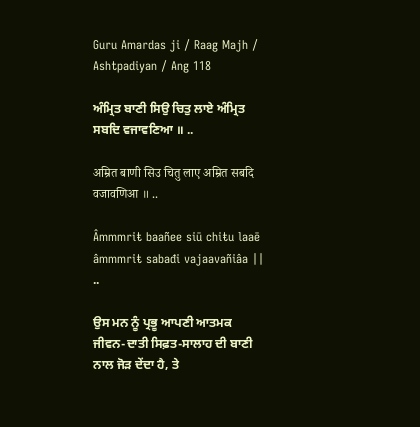Guru Amardas ji / Raag Majh / Ashtpadiyan / Ang 118

ਅੰਮ੍ਰਿਤ ਬਾਣੀ ਸਿਉ ਚਿਤੁ ਲਾਏ ਅੰਮ੍ਰਿਤ ਸਬਦਿ ਵਜਾਵਣਿਆ ॥ ..

अम्रित बाणी सिउ चितु लाए अम्रित सबदि वजावणिआ ॥ ..

Âmmmriŧ baañee siū chiŧu laaē âmmmriŧ sabađi vajaavañiâa || ..

ਉਸ ਮਨ ਨੂੰ ਪ੍ਰਭੂ ਆਪਣੀ ਆਤਮਕ ਜੀਵਨ-ਦਾਤੀ ਸਿਫ਼ਤ-ਸਾਲਾਹ ਦੀ ਬਾਣੀ ਨਾਲ ਜੋੜ ਦੇਂਦਾ ਹੈ, ਤੇ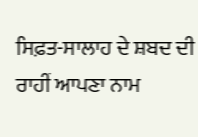ਸਿਫ਼ਤ-ਸਾਲਾਹ ਦੇ ਸ਼ਬਦ ਦੀ ਰਾਹੀਂ ਆਪਣਾ ਨਾਮ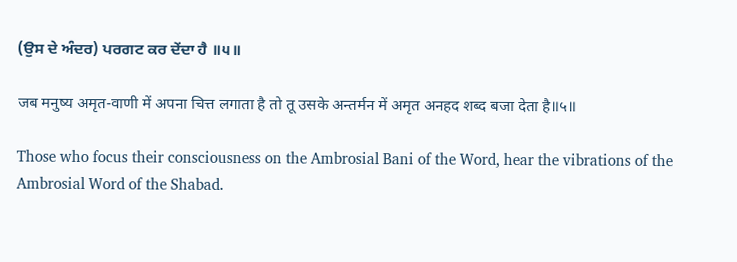(ਉਸ ਦੇ ਅੰਦਰ) ਪਰਗਟ ਕਰ ਦੇਂਦਾ ਹੈ ॥੫॥

जब मनुष्य अमृत-वाणी में अपना चित्त लगाता है तो तू उसके अन्तर्मन में अमृत अनहद शब्द बजा देता है॥५॥

Those who focus their consciousness on the Ambrosial Bani of the Word, hear the vibrations of the Ambrosial Word of the Shabad.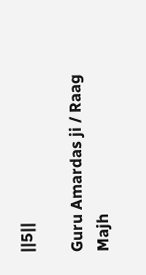||5||

Guru Amardas ji / Raag Majh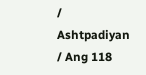/ Ashtpadiyan / Ang 118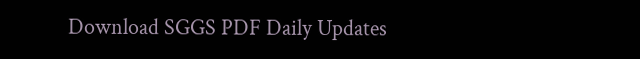Download SGGS PDF Daily Updates